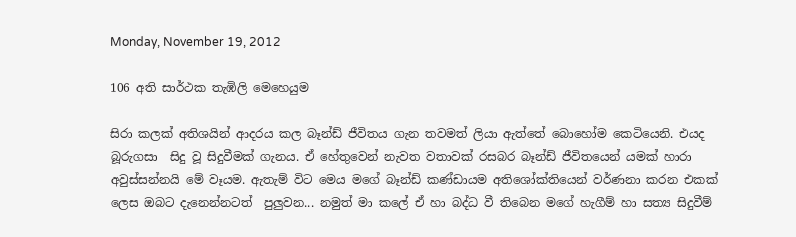Monday, November 19, 2012

106 අති සාර්ථක තැඹිලි මෙහෙයුම

සිරා කලක් අතිශයින් ආදරය කල බෑන්ඩ් ජීවිතය ගැන තවමත් ලියා ඇත්තේ බොහෝම කෙටියෙනි. එයද බූරුගසා  සිදු වූ සිදුවීමක් ගැනය. ඒ හේතුවෙන් නැවත වතාවක් රසබර බෑන්ඩ් ජීවිතයෙන් යමක් හාරා අවුස්සන්නයි මේ වෑයම. ඇතැම් විට මෙය මගේ බෑන්ඩ් කණ්ඩායම අතිශෝක්තියෙන් වර්ණනා කරන එකක් ලෙස ඔබට දැනෙන්නටත්  පුලුවන... නමුත් මා කලේ ඒ හා බද්ධ වී තිබෙන මගේ හැගීම් හා සත්‍ය සිදුවීම්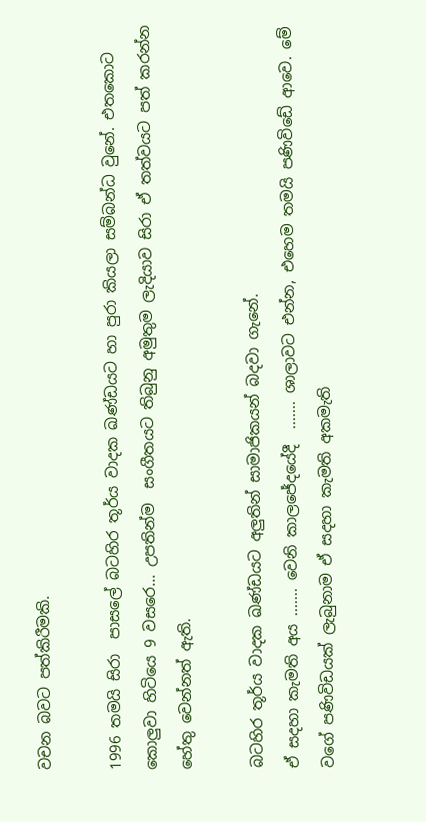වචන බවට පත්කිරීමකි.

1996 තමයි සිරා  පාසලේ බටහිර තූර්ය වාදක ඛණ්ඩයට හා පුරා කියලා සම්බන්ධ වුනේ. එතකොට කොලුවා හිටියෙ 9 වසරෙ... උපතින්ම  සංගීතයට තිබුනු අමුතුම ලැදියාව සිරා ඒ තත්වයට පත් කරන්න හේතු වෙන්නත් ඇති.

බටහිර තූර්ය වාදක ඛණ්ඩයට අලුතින් සාමාජිකයන් බදවා ගැනේ.
ඒ සදහා කැමති අය ....... වෙනි කාලජේදයේදී  ....... ශාලාවට එන්න, එහෙම තමයි පණිවිඩේ ආවෙ. මේ වගේ පණිවිඩයක් ලැබුනාම ඒ සදහා කැමති අකමැති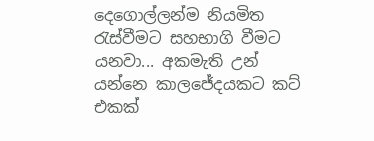දෙගොල්ලන්ම නියමිත රැස්වීමට සහභාගි වීමට යනවා... අකමැති උන් යන්නෙ කාලජේදයකට කට් එකක්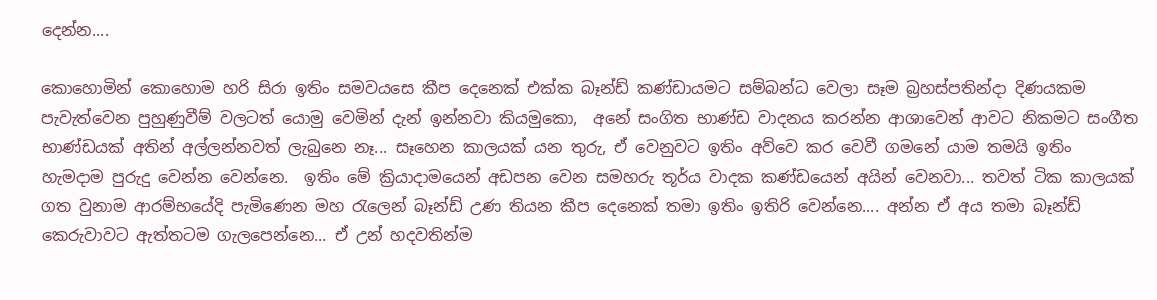දෙන්න....

කොහොමින් කොහොම හරි සිරා ඉතිං සමවයසෙ කීප දෙනෙක් එක්ක බෑන්ඩ් කණ්ඩායමට සම්බන්ධ වෙලා සෑම බ්‍ර‍හස්පතින්දා දිණයකම පැවැත්වෙන පුහුණුවීම් වලටත් යොමු වෙමින් දැන් ඉන්නවා කියමුකො,  අනේ සංගිත භාණ්ඩ වාදනය කරන්න ආශාවෙන් ආවට නිකමට සංගීත භාණ්ඩයක් අතින් අල්ලන්නවත් ලැබුනෙ නෑ... සෑහෙන කාලයක් යන තුරු, ඒ වෙනුවට ඉතිං අව්වෙ කර වෙවී ගමනේ යාම තමයි ඉතිං හැමදාම පුරුදු වෙන්න වෙන්නෙ.  ඉතිං මේ ක්‍රියාදාමයෙන් අඩපන වෙන සමහරු තූර්ය වාදක කණ්ඩයෙන් අයින් වෙනවා... තවත් ටික කාලයක් ගත වුනාම ආරම්භයේදි පැමිණෙන මහ රැලෙන් බෑන්ඩ් උණ තියන කීප දෙනෙක් තමා ඉතිං ඉතිරි වෙන්නෙ.... අන්න ඒ අය තමා බෑන්ඩ් කෙරුවාවට ඇත්තටම ගැලපෙන්නෙ... ඒ උන් හදවතින්ම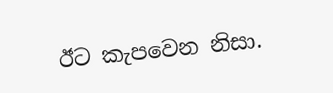ඊට කැපවෙන නිසා.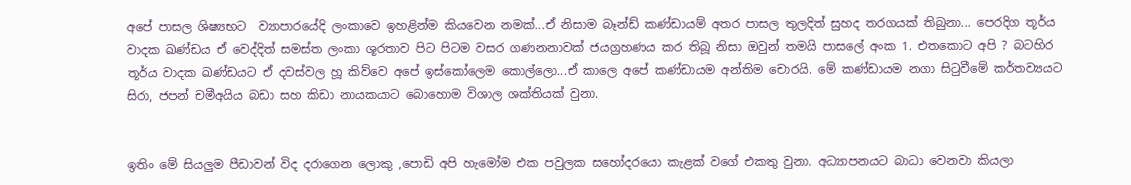අපේ පාසල ශිෂ්‍යභට  ව්‍යාපාරයේදි ලංකාවෙ ඉහළින්ම කියවෙන නමක්...ඒ නිසාම බෑන්ඩ් කණ්ඩායම් අතර පාසල තුලදිත් සුහද තරගයක් තිබුනා... පෙරදිග තූර්ය වාදක ඛණ්ඩය ඒ වෙද්දිත් සමස්ත ලංකා ශූරතාව පිට පිටම වසර ගණනනාවක් ජයග්‍ර‍හණය කර තිබූ නිසා ඔවුන් තමයි පාසලේ අංක 1. එතකොට අපි ? බටහිර තූර්ය වාදක ඛණ්ඩයට ඒ දවස්වල හූ කිව්වෙ අපේ ඉස්කෝලෙම කොල්ලො...ඒ කාලෙ අපේ කණ්ඩායම අන්තිම චොරයි. මේ කණ්ඩායම නගා සිටුවීමේ කර්තව්‍යයට සිරා, ජපන් චමීඅයිය බඩා සහ කිඩා නායකයාට බොහොම විශාල ශක්තියක් වුනා.


ඉතිං මේ සියලුම පීඩාවන් විද දරාගෙන ලොකු ,පොඩි අපි හැමෝම එක පවුලක සහෝදරයො කැළක් වගේ එකතු වුනා. අධ්‍යාපනයට බාධා වෙනවා කියලා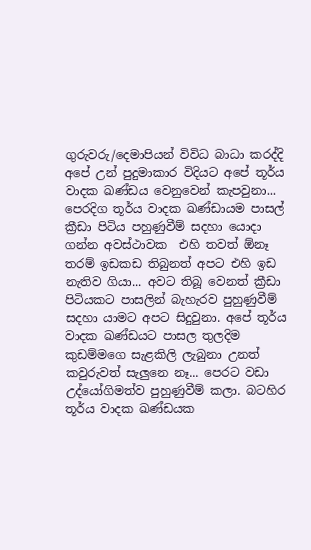ගුරුවරු/දෙමාපියන් විවිධ බාධා කරද්දි අපේ උන් පුදුමාකාර විදියට අපේ තූර්ය වාදක ඛණ්ඩය වෙනුවෙන් කැපවුනා... පෙරදිග තූර්ය වාදක ඛණ්ඩායම පාසල් ක්‍රීඩා පිටිය පහුණුවීම් සදහා යොදා ගන්න අවස්ථාවක  එහි තවත් ඕනෑ තරම් ඉඩකඩ තිබුනත් අපට එහි ඉඩ නැතිව ගියා... අවට තිබූ වෙනත් ක්‍රීඩා පිටියකට පාසලින් බැහැරව පුහුණුවීම් සදහා යාමට අපට සිදුවුනා. අපේ තූර්ය වාදක ඛණ්ඩයට පාසල තුලදිම කුඩම්මගෙ සැළකිලි ලැබුනා උනත් කවුරුවත් සැලුනෙ නෑ... පෙරට වඩා උද්යෝගිමත්ව පුහුණුවීම් කලා. බටහිර තූර්ය වාදක ඛණ්ඩයක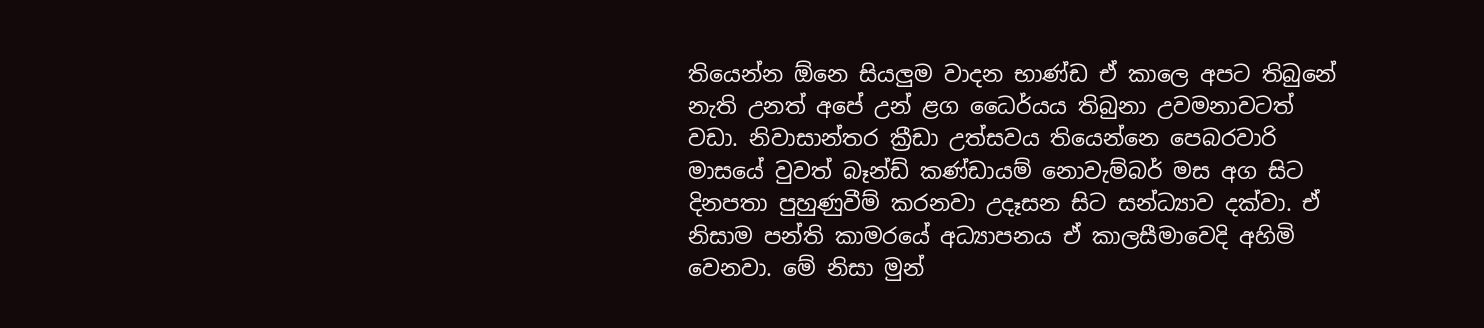තියෙන්න ඕනෙ සියලුම වාදන භාණ්ඩ ඒ කාලෙ අපට තිබුනේ නැති උනත් අපේ උන් ළග ධෛර්යය තිබුනා උවමනාවටත් වඩා. නිවාසාන්තර ක්‍රීඩා උත්සවය තියෙන්නෙ පෙබරවාරි මාසයේ වුවත් බෑන්ඩ් කණ්ඩායම් නොවැම්බර් මස අග සිට දිනපතා පුහුණුවීම් කරනවා උදෑසන සිට සන්ධ්‍යාව දක්වා. ඒ නිසාම පන්ති කාමරයේ අධ්‍යාපනය ඒ කාලසීමාවෙදි අහිමි වෙනවා. මේ නිසා මුන්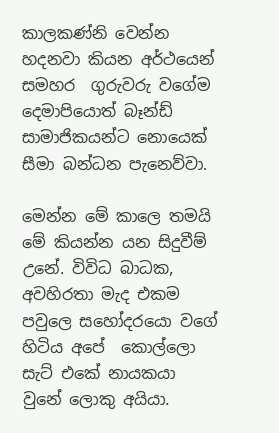කාලකණ්නි වෙන්න හදනවා කියන අර්ථයෙන් සමහර  ගුරුවරු වගේම දෙමාපියොත් බෑන්ඩ් සාමාජිකයන්ට නොයෙක් සීමා බන්ධන පැනෙව්වා.

මෙන්න මේ කාලෙ තමයි මේ කියන්න යන සිදුවීම් උනේ. විවිධ බාධක, අවහිරතා මැද එකම පවුලෙ සහෝදරයො වගේ හිටිය අපේ  කොල්ලො සැට් එකේ නායකයා වුනේ ලොකු අයියා.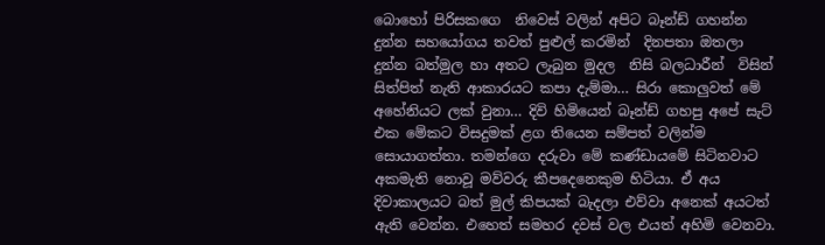බොහෝ පිරිසකගෙ  නිවෙස් වලින් අපිට බෑන්ඩ් ගහන්න දුන්න සහයෝගය තවත් පුළුල් කරමින්  දිනපතා ඔතලා දුන්න බත්මුල හා අතට ලැබුන මුදල  නිසි බලධාරීන්  විසින් සිත්පිත් නැති ආකාරයට කපා දැම්මා... සිරා කොලුවත් මේ අහේනියට ලක් වුනා... දිවි හිමියෙන් බෑන්ඩ් ගහපු අපේ සැට් එක මේකට විසදුමක් ළග තියෙන සම්පත් වලින්ම සොයාගත්තා. තමන්ගෙ දරුවා මේ කණ්ඩායමේ සිටිනවාට අකමැති නොවූ මව්වරු කීපදෙනෙකුම හිටියා. ඒ අය දිවාකාලයට බත් මුල් කිපයක් බැදලා එව්වා අනෙක් අයටත් ඇති වෙන්න. එහෙත් සමහර දවස් වල එයත් අහිමි වෙනවා.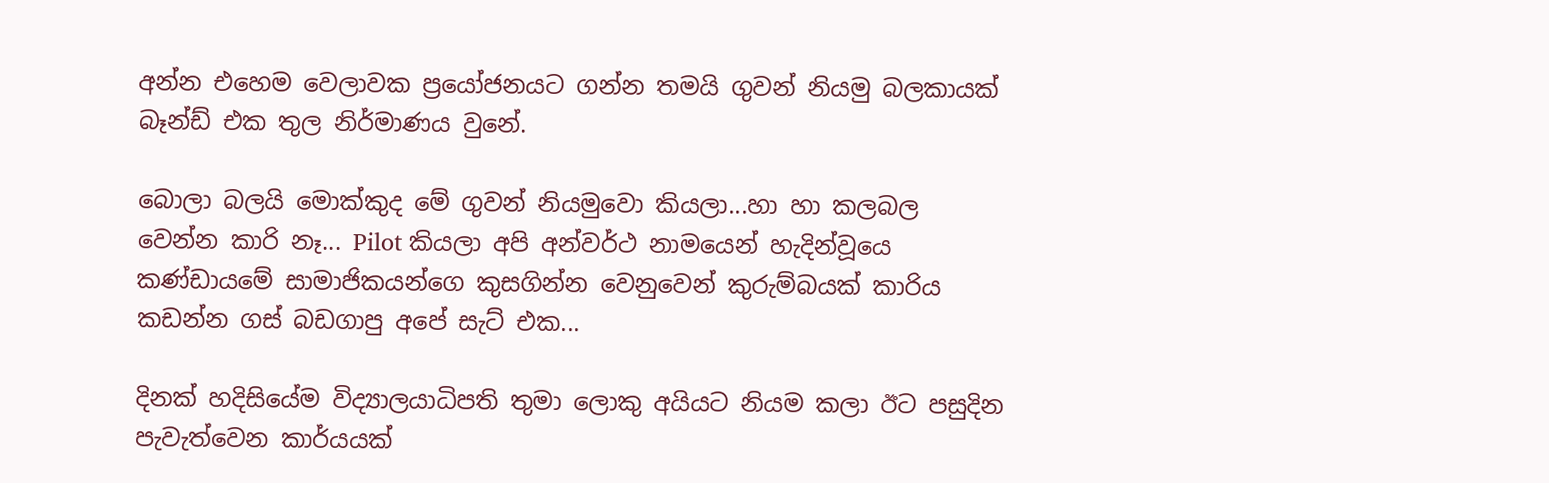අන්න එහෙම වෙලාවක ප්‍රයෝජනයට ගන්න තමයි ගුවන් නියමු බලකායක්  බෑන්ඩ් එක තුල නිර්මාණය වුනේ.

බොලා බලයි මොක්කුද මේ ගුවන් නියමුවො කියලා...හා හා කලබල වෙන්න කාරි නෑ... Pilot කියලා අපි අන්වර්ථ නාමයෙන් හැදින්වූයෙ කණ්ඩායමේ සාමාජිකයන්ගෙ කුසගින්න වෙනුවෙන් කුරුම්බයක් කාරිය කඩන්න ගස් බඩගාපු අපේ සැට් එක...

දිනක් හදිසියේම විද්‍යාලයාධිපති තුමා ලොකු අයියට නියම කලා ඊට පසුදින පැවැත්වෙන කාර්යයක්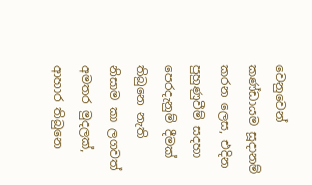වෙනුවෙන් කණ්ඩායම සූදානම් කරන ලෙස, එදින පුහුණුවීම් සදහා පෙරදැනුම් දීමක් තිබුනෙ නැති නිසාම කා ලගවත් අමතර මුදලක්, ආහාර තිබුනෙ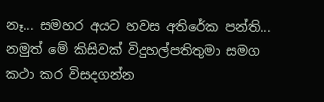නෑ... සමහර අයට හවස අතිරේක පන්ති... නමුත් මේ කිසිවක් විදුහල්පතිතුමා සමග කථා කර විසදගන්න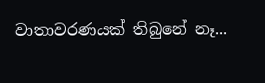වාතාවරණයක් තිබුනේ නෑ...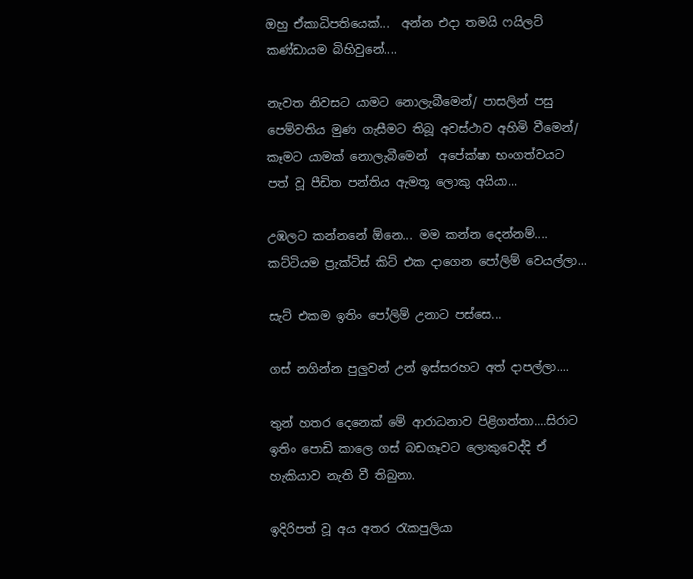ඔහු ඒකාධිපතියෙක්...  අන්න එදා තමයි ෆයිලට් කණ්ඩායම බිහිවුනේ....

නැවත නිවසට යාමට නොලැබීමෙන්/ පාසලින් පසු පෙම්වතිය මුණ ගැසීමට තිබූ අවස්ථාව අහිමි වීමෙන්/ කෑමට යාමක් නොලැබීමෙන්  අපේක්ෂා භංගත්වයට පත් වූ පීඩිත පන්තිය ඇමතූ ලොකු අයියා...

උඹලට කන්නනේ ඕනෙ... මම කන්න දෙන්නම්.... කට්ටියම ප්‍රැක්ටිස් කිට් එක දාගෙන පෝලිම් වෙයල්ලා...

සැට් එකම ඉතිං පෝලිම් උනාට පස්සෙ...

ගස් නගින්න පුලුවන් උන් ඉස්සරහට අත් දාපල්ලා....

තුන් හතර දෙනෙක් මේ ආරාධනාව පිළිගත්තා....සිරාට ඉතිං පොඩි කාලෙ ගස් බඩගෑවට ලොකුවෙද්දි ඒ හැකියාව නැති වී තිබුනා.

ඉදිරිපත් වූ අය අතර රැකපුලියා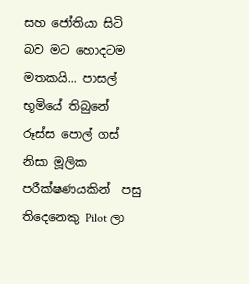සහ ජෝතියා සිටි බව මට හොදටම මතකයි... පාසල් භූමියේ තිබුනේ රූස්ස පොල් ගස් නිසා මූලික පරීක්ෂණයකින්  පසු තිදෙනෙකු Pilot ලා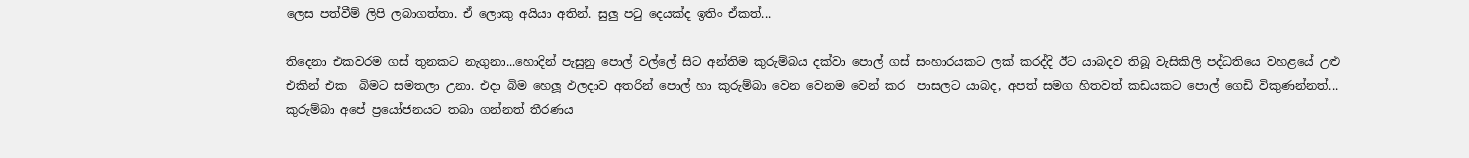ලෙස පත්වීම් ලිපි ලබාගත්තා. ඒ ලොකු අයියා අතින්. සුලු පටු දෙයක්ද ඉතිං ඒකත්...

තිදෙනා එකවරම ගස් තුනකට නැගුනා...හොදින් පැසුනු පොල් වල්ලේ සිට අන්තිම කුරුම්බය දක්වා පොල් ගස් සංහාරයකට ලක් කරද්දි ඊට යාබදව තිබූ වැසිකිලි පද්ධතියෙ වහළයේ උළු එකින් එක  බිමට සමතලා උනා. එදා බිම හෙලූ ඵලදාව අතරින් පොල් හා කුරුම්බා වෙන වෙනම වෙන් කර  පාසලට යාබද, අපත් සමග හිතවත් කඩයකට පොල් ගෙඩි විකුණන්නත්... කුරුම්බා අපේ ප්‍රයෝජනයට තබා ගන්නත් තීරණය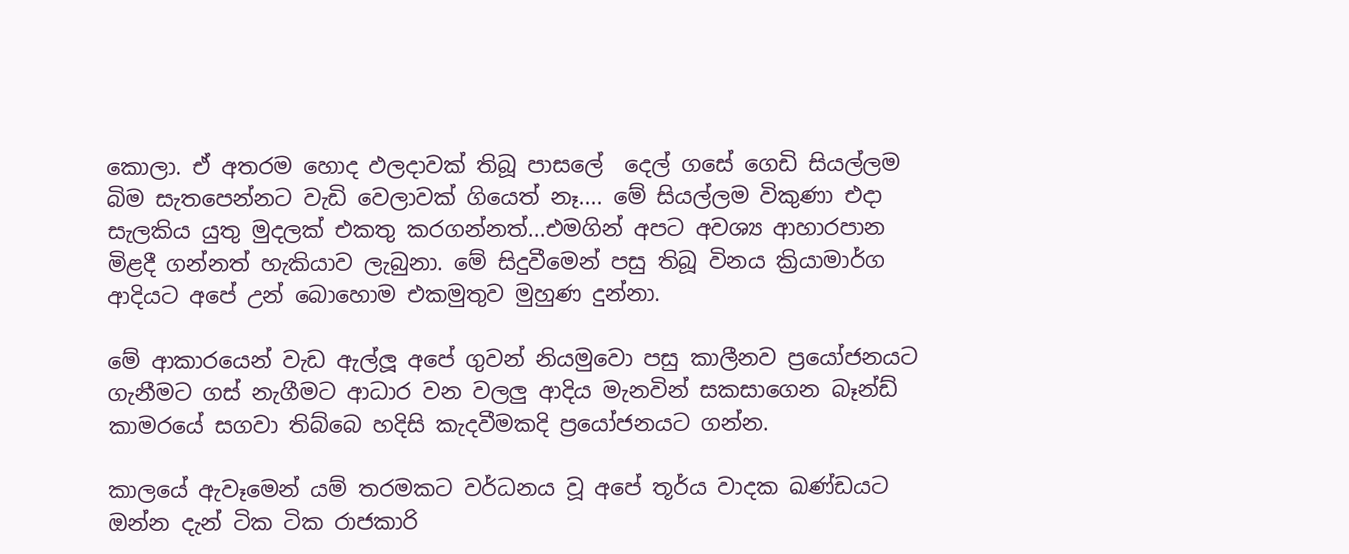කොලා. ඒ අතරම හොද ඵලදාවක් තිබූ පාසලේ  දෙල් ගසේ ගෙඩි සියල්ලම බිම සැතපෙන්නට වැඩි වෙලාවක් ගියෙත් නෑ.... මේ සියල්ලම විකුණා එදා සැලකිය යුතු මුදලක් එකතු කරගන්නත්...එමගින් අපට අවශ්‍ය ආහාරපාන මිළදී ගන්නත් හැකියාව ලැබුනා. මේ සිදුවීමෙන් පසු තිබූ විනය ක්‍රියාමාර්ග ආදියට අපේ උන් බොහොම එකමුතුව මුහුණ දුන්නා.

මේ ආකාරයෙන් වැඩ ඇල්ලූ අපේ ගුවන් නියමුවො පසු කාලීනව ප්‍රයෝජනයට ගැනීමට ගස් නැගීමට ආධාර වන වලලු ආදිය මැනවින් සකසාගෙන බෑන්ඩ් කාමරයේ සගවා තිබ්බෙ හදිසි කැදවීමකදි ප්‍රයෝජනයට ගන්න.

කාලයේ ඇවෑමෙන් යම් තරමකට වර්ධනය වූ අපේ තූර්ය වාදක ඛණ්ඩයට ඔන්න දැන් ටික ටික රාජකාරි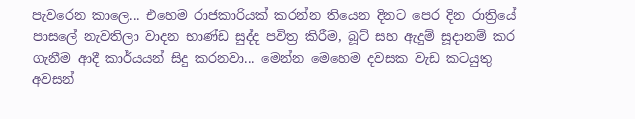පැවරෙන කාලෙ... එහෙම රාජකාරියක් කරන්න තියෙන දිනට පෙර දින රාත්‍රියේ පාසලේ නැවතිලා වාදන භාණ්ඩ සුද්ද පවිත්‍ර කිරීම, බූට් සහ ඇදුම් සූදානම් කර ගැනීම‍ ආදී කාර්යයන් සිදු කරනවා... මෙන්න මෙහෙම දවසක වැඩ කටයුතු අවසන්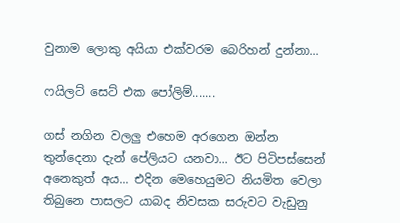වුනාම ලොකු අයියා එක්වරම බෙරිහන් දුන්නා...

ෆයිලට් සෙට් එක පෝලිම්.......

ගස් නගින වලලු එහෙම අරගෙන ඔන්න තුන්දෙනා දැන් පේලියට යනවා... ඊට පිටිපස්සෙන් අනෙකුත් අය... එදින මෙහෙයුමට නියමිත වෙලා තිබුනෙ පාසලට යාබද නිවසක සරුවට වැඩුනු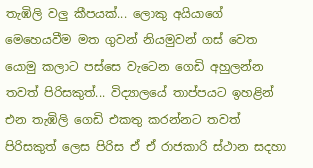තැඹිලි වලු කීපයක්... ලොකු අයියාගේ මෙහෙයවීම මත ගුවන් නියමුවන් ගස් වෙත යොමු කලාට පස්සෙ වැටෙන ගෙඩි අහුලන්න තවත් පිරිසකුත්... විද්‍යාලයේ තාප්පයට ඉහළින් එන තැඹිලි ගෙඩි එකතු කරන්නට තවත් පිරිසකුත් ලෙස පිරිස ඒ ඒ රාජකාරි ස්ථාන සදහා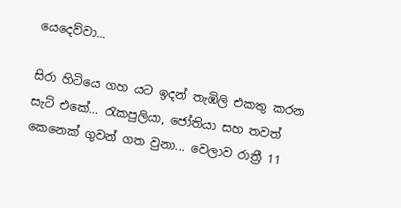යෙදෙව්වා...

සිරා හිටියෙ ගහ යට ඉදන් තැඹිලි එකතු කරන සැට් එකේ... රැකපුලියා, ජෝතියා සහ තවත් කෙනෙක් ගුවන් ගත වුනා... වෙලාව රාත්‍රී 11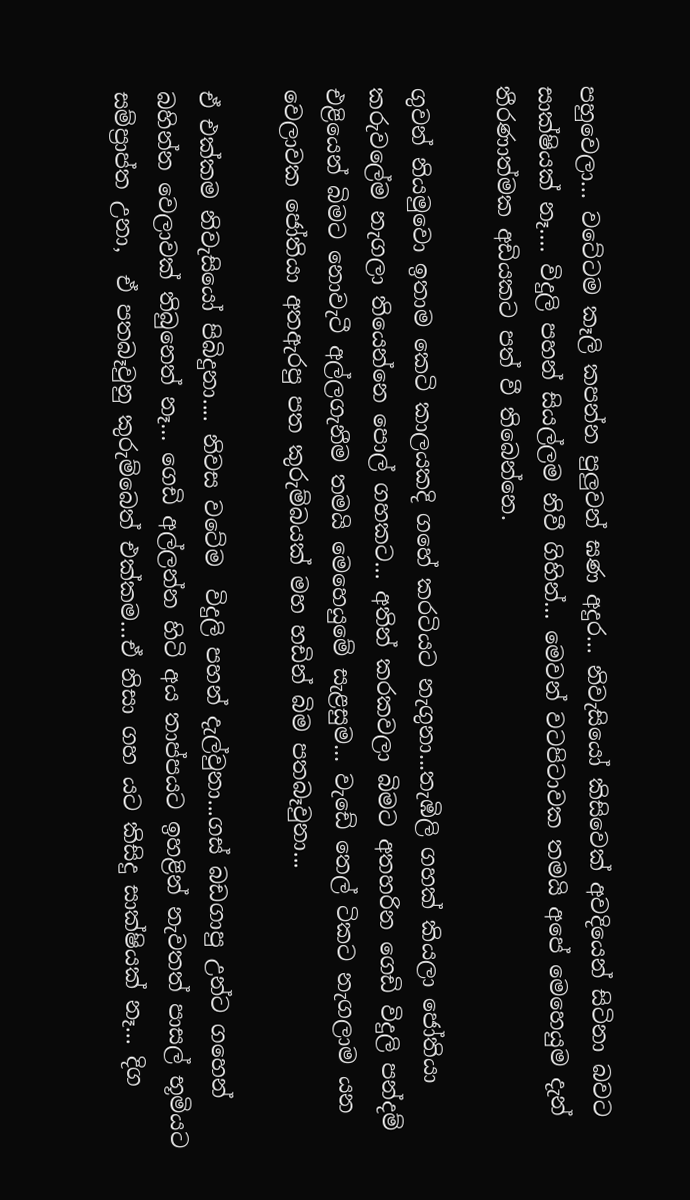පහුවෙලා... වටේටම කෑලි කපන්න පුලුවන් ඝණ අදුර... නිවැසියෝ කිසිවෙක් අවදියෙන් සිටිනා බවට සාක්ෂියක් නෑ.... විදුලි පහන් සියල්ලම නිවී ගිහින්... මෙවන් වටපිටාවක තමයි අපේ මෙහෙයුම දැන් තීරණාත්මක අඩියකට පත් වී තිබෙන්නෙ.

ගුවන් නියමුවො ඉතාම කෙටි කාලයකදි ගහේ කරටියට නැගුනා...තැඹිලි ගහක් කියලා ජෝතියා කරුවලේම නැගලා තියෙන්නෙ පොල් ගහකට... අතින් කරකවලා බිමට අතහරින ගෙඩි විදුලි පන්දම් එළියෙන් බිමට නොවැටී අල්ලගැනීම තමයි මෙහෙයුමේ සැළසුම... වැඩේ තෙල් ටිකට නැගලාම යන වෙලාවක ජෝතියා අතඇරපු පත කුරුම්බයක් මහ හඩින් බිම පතබෑවුනා...

ඒ එක්කම නිවැසියෝ පිබිදුනා.... නිවස වටේම  විදුලි පහන් දැල්වුනා...ගස් බඩගාපු උන්ට ගහෙන් බහින්න වෙලාවක් තිබුනෙත් නෑ... ගෙඩි අල්ලන්න හිටි අය තාප්පයට ඉහළින් නැවතත් පාසල් භූමියට සම්ප්‍රාප්ත උනා,  ඒ පතබෑවුනු කුරුම්බෙත් එක්කම...ඒ නිසා ගහ යට කිසිදු සාක්ෂියක් නෑ... දිග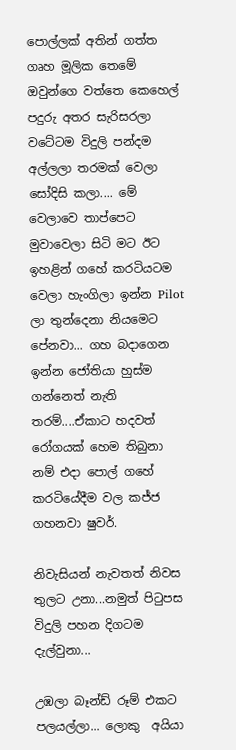පොල්ලක් අතින් ගත්ත  ගෘහ මූලික තෙමේ ඔවුන්ගෙ වත්තෙ කෙහෙල් පදුරු අතර සැරිසරලා වටේටම විදුලි පන්දම අල්ලලා තරමක් වෙලා සෝදිසි කලා.... මේ වෙලාවෙ තාප්පෙට මුවාවෙලා සිටි මට ඊට ඉහළින් ගහේ කරටියටම වෙලා හැංගිලා ඉන්න Pilot ලා තුන්දෙනා නියමෙට පේනවා... ගහ බදාගෙන ඉන්න ජෝතියා හුස්ම ගන්නෙත් නැති තරම්....ඒකාට හදවත් රෝගයක් හෙම තිබුනා නම් එදා පොල් ගහේ කරටියේදීම වල කජ්ජ ගහනවා ෂුවර්.

නිවැසියන් නැවතත් නිවස තුලට උනා...නමුත් පිටුපස විදුලි පහන දිගටම දැල්වුනා...

උඹලා බෑන්ඩ් රූම් එකට පලයල්ලා... ලොකු  අයියා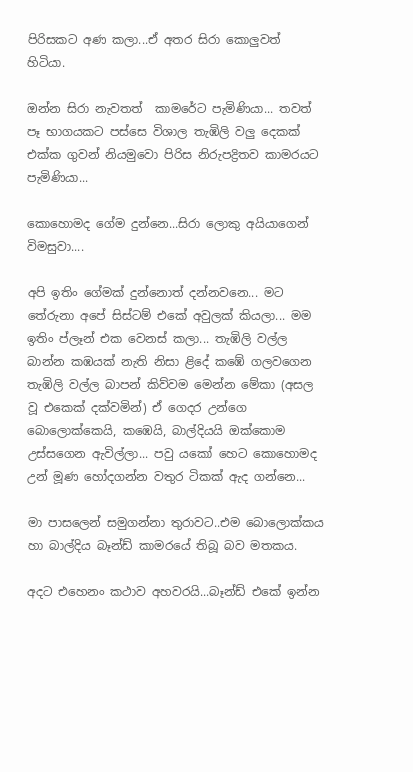පිරිසකට අණ කලා...ඒ අතර සිරා කොලුවත් හිටියා.

ඔන්න සිරා නැවතත්  කාමරේට පැමිණියා... තවත් පෑ භාගයකට පස්සෙ විශාල තැඹිලි වලු දෙකක් එක්ක ගුවන් නියමුවො පිරිස නිරුපද්‍රිතව කාමරයට පැමිණියා...

කොහොමද ගේම දුන්නෙ...සිරා ලොකු අයියාගෙන් විමසුවා....

අපි ඉතිං ගේමක් දුන්නොත් දන්නවනෙ... මට තේරුනා අපේ සිස්ටම් එකේ අවුලක් කියලා... මම ඉතිං ප්ලෑන් එක වෙනස් කලා... තැඹිලි වල්ල බාන්න කඹයක් නැති නිසා ළිදේ කඹේ ගලවගෙන තැඹිලි වල්ල බාපන් කිව්වම මෙන්න මේකා (අසල වූ එකෙක් දක්වමින්) ඒ ගෙදර උන්ගෙ බොලොක්කෙයි, කඹෙයි, බාල්දියයි ඔක්කොම උස්සගෙන ඇවිල්ලා... පවු යකෝ හෙට කොහොමද උන් මූණ හෝදගන්න වතුර ටිකක් ඇද ගන්නෙ...

මා පාසලෙන් සමුගන්නා තුරාවට..එම බොලොක්කය හා බාල්දිය බෑන්ඩ් කාමරයේ තිබූ බව මතකය.

අදට එහෙනං කථාව අහවරයි...බෑන්ඩ් එකේ ඉන්න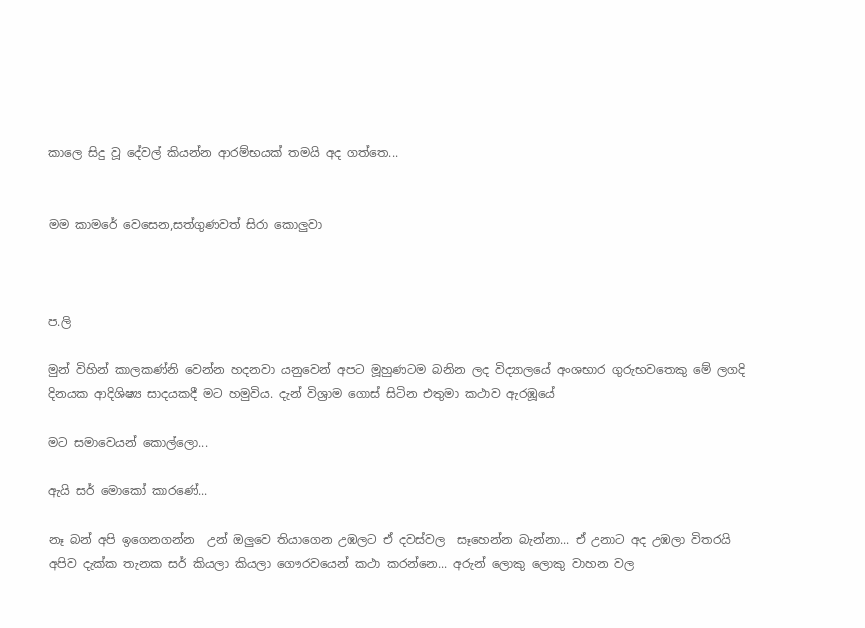කාලෙ සිදු වූ දේවල් කියන්න ආරම්භයක් තමයි අද ගත්තෙ...


මම කාමරේ වෙසෙන,සත්ගුණවත් සිරා කොලුවා



ප.ලි

මුන් විහින් කාලකණ්නි වෙන්න හදනවා යනුවෙන් අපට මූහුණටම බනින ලද විද්‍යාලයේ අංශභාර ගුරුභවතෙකු මේ ලගදි දිනයක ආදිශිෂ්‍ය සාදයකදී මට හමුවිය. දැන් විශ්‍රාම ගොස් සිටින එතුමා කථාව ඇරඹූයේ

මට සමාවෙයන් කොල්ලො...

ඇයි සර් මොකෝ කාරණේ...

නෑ බන් අපි ඉගෙනගන්න  උන් ඔලුවෙ තියාගෙන උඹලට ඒ දවස්වල  සෑහෙන්න බැන්නා... ඒ උනාට අද උඹලා විතරයි අපිව දැක්ක තැනක සර් කියලා කියලා ගෞරවයෙන් කථා කරන්නෙ... අරුන් ලොකු ලොකු වාහන වල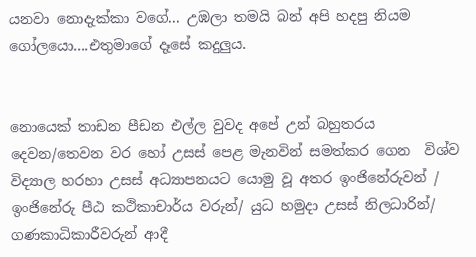යනවා නොදැක්කා වගේ... උඹලා තමයි බන් අපි හදපු නියම ගෝලයො....එතුමාගේ දෑසේ කදුලුය.


නොයෙක් තාඩන පීඩන එල්ල වුවද අපේ උන් බහුතරය දෙවන/තෙවන වර හෝ උසස් පෙළ මැනවින් සමත්කර ගෙන  විශ්ව විද්‍යාල හරහා උසස් අධ්‍යාපනයට යොමු වූ අතර ඉංජිනේරුවන් / ඉංජිනේරු පීඨ කථිකාචාර්ය වරුන්/ යුධ හමුදා උසස් නිලධාරින්/ ගණකාධිකාරීවරුන් ආදී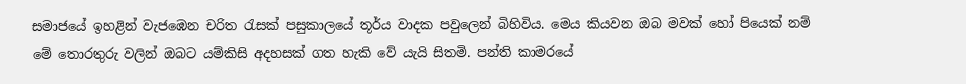සමාජයේ ඉහළින් වැජඹෙන චරිත රැසක් පසුකාලයේ තූර්ය වාදක පවුලෙන් බිහිවිය. මෙය කියවන ඔබ මවක් හෝ පියෙක් නම්  මේ තොරතුරු වලින් ඔබට යම්කිසි අදහසක් ගත හැකි වේ යැයි සිතමි. පන්ති කාමරයේ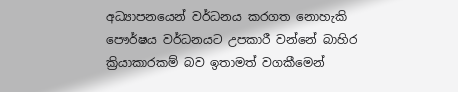අධ්‍යාපනයෙන් වර්ධනය කරගත නොහැකි පෞර්ෂය වර්ධනයට උපකාරී වන්නේ බාහිර ක්‍රියාකාරකම් බව ඉතාමත් වගකීමෙන්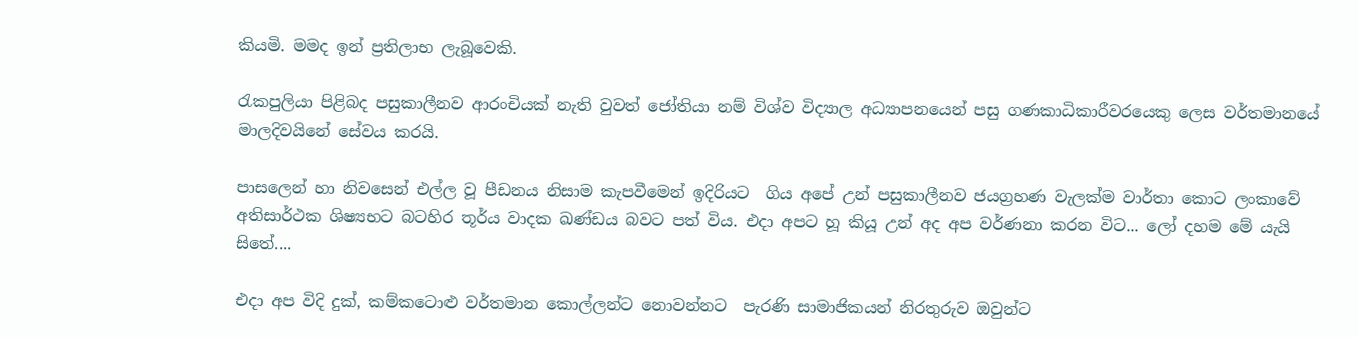කියමි. මමද ඉන් ප්‍ර‍තිලාභ ලැබූවෙකි.

රැකපුලියා පිළිබද පසුකාලීනව ආරංචියක් නැති වුවත් ජෝතියා නම් විශ්ව විද්‍යාල අධ්‍යාපනයෙන් පසු ගණකාධිකාරීවරයෙකු ලෙස වර්තමානයේ මාලදිවයිනේ සේවය කරයි.

පාසලෙන් හා නිවසෙන් එල්ල වූ පීඩනය නිසාම කැපවීමෙන් ඉදිරියට  ගිය අපේ උන් පසුකාලීනව ජයග්‍ර‍හණ වැලක්ම වාර්තා කොට ලංකාවේ අතිසාර්ථක ශිෂ්‍යභට බටහිර තූර්ය වාදක ඛණ්ඩය බවට පත් විය. එදා අපට හූ කියූ උන් අද අප වර්ණනා කරන විට... ලෝ දහම මේ යැයි සිතේ....

එදා අප විදි දුක්, කම්කටොළු වර්තමාන කොල්ලන්ට නොවන්නට  පැරණි සාමාජිකයන් නිරතුරුව ඔවුන්ට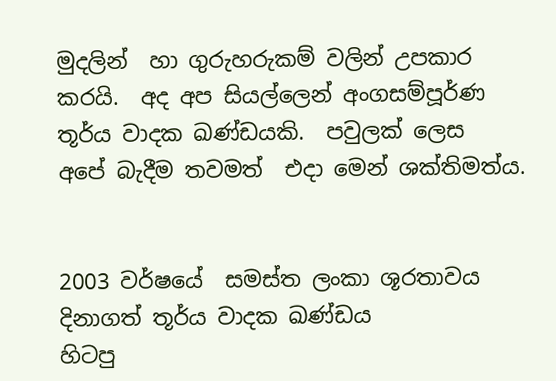මුදලින්  හා ගුරුහරුකම් වලින් උපකාර කරයි.  අද අප සියල්ලෙන් අංගසම්පූර්ණ  තූර්ය වාදක ඛණ්ඩයකි.  පවුලක් ලෙස  අපේ බැදීම තවමත්  එදා මෙන් ශක්තිමත්ය.


2003 වර්ෂයේ  සමස්ත ලංකා ශූරතාවය දිනාගත් තූර්ය වාදක ඛණ්ඩය
හිටපු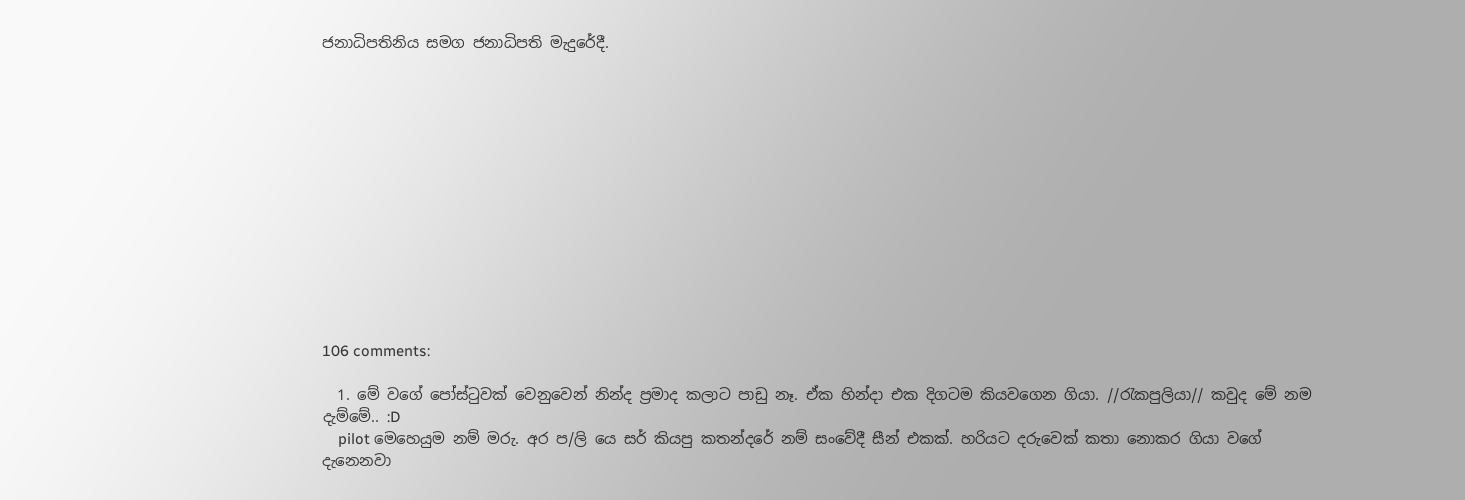ජනාධිපතිනිය සමග ජනාධිපති මැදුරේදී.













106 comments:

  1. මේ වගේ පෝස්ටුවක් වෙනුවෙන් නින්ද ප්‍රමාද කලාට පාඩු නෑ. ඒක හින්දා එක දිගටම කියවගෙන ගියා. //රැකපුලියා// කවුද මේ නම දැම්මේ.. :D
    pilot මෙහෙයුම නම් මරු. අර ප/ලි යෙ සර් කියපු කතන්දරේ නම් සංවේදී සීන් එකක්. හරියට දරුවෙක් කතා නොකර ගියා වගේ දැනෙනවා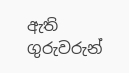ඇති ගුරුවරුන්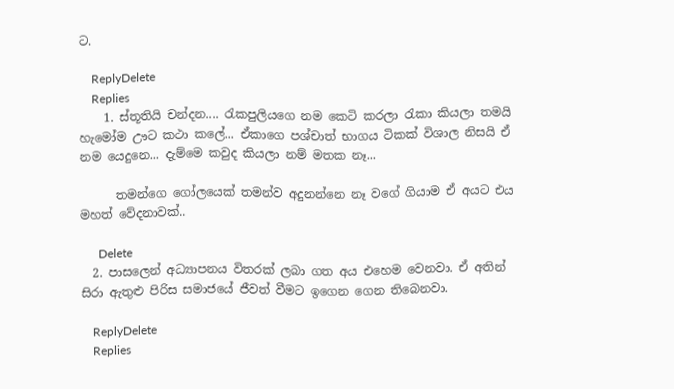ට.

    ReplyDelete
    Replies
    1. ස්තූතියි චන්දන.... රැකපුලියගෙ නම කෙටි කරලා රැකා කියලා තමයි හැමෝම ඌට කථා කලේ... ඒකාගෙ පශ්චාත් භාගය ටිකක් විශාල නිසයි ඒ නම යෙදුනෙ... දැම්මෙ කවුද කියලා නම් මතක නෑ...

      තමන්ගෙ ගෝලයෙක් තමන්ව අදුනන්නෙ නෑ වගේ ගියාම ඒ අයට එය මහත් වේදනාවක්..

      Delete
  2. පාසලෙන් අධ්‍යාපනය විතරක් ලබා ගත අය එහෙම වෙනවා. ඒ අතින් සිරා ඇතුළු පිරිස සමාජයේ ජීවත් වීමට ඉගෙන ගෙන තිබෙනවා.

    ReplyDelete
    Replies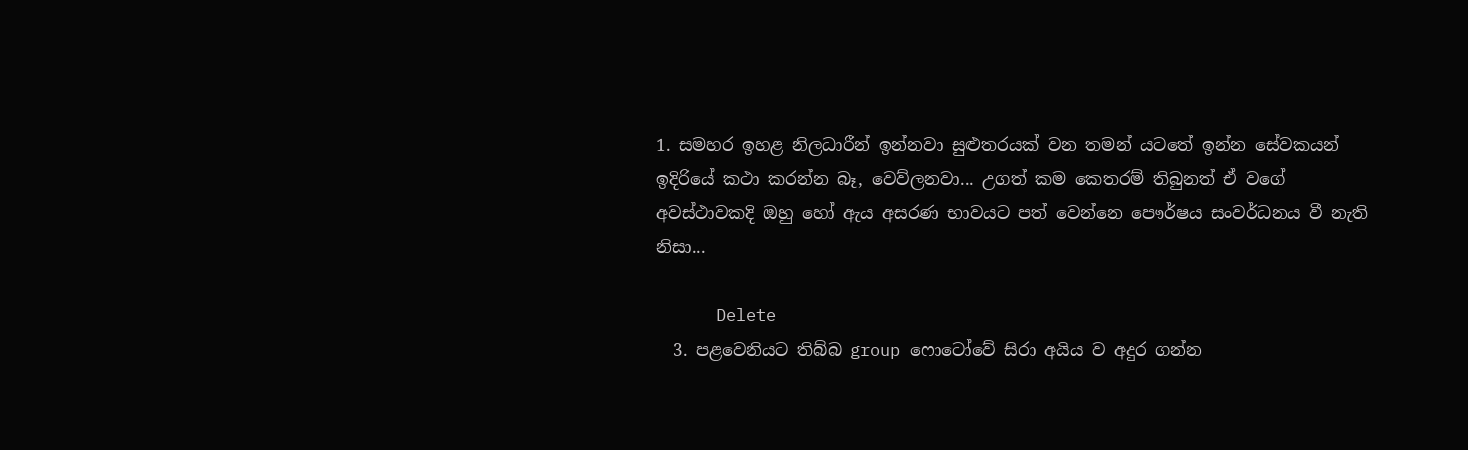1. සමහර ඉහළ නිලධාරීන් ඉන්නවා සුළුතරයක් වන තමන් යටතේ ඉන්න සේවකයන් ඉදිරියේ කථා කරන්න බෑ, වෙව්ලනවා... උගත් කම කෙතරම් තිබුනත් ඒ වගේ අවස්ථාවකදි ඔහු හෝ ඇය අසරණ භාවයට පත් වෙන්නෙ පෞර්ෂය සංවර්ධනය වී නැති නිසා...

      Delete
  3. පළවෙනියට තිබ්බ group ෆොටෝවේ සිරා අයිය ව අදුර ගන්න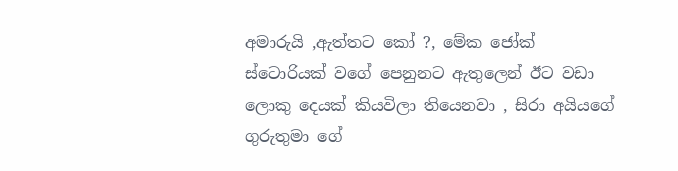අමාරුයි ,ඇත්තට කෝ ?, මේක ජෝක් ස්ටොරියක් වගේ පෙනුනට ඇතුලෙන් ඊට වඩා ලොකු දෙයක් කියවිලා තියෙනවා , සිරා අයියගේ ගුරුතුමා ගේ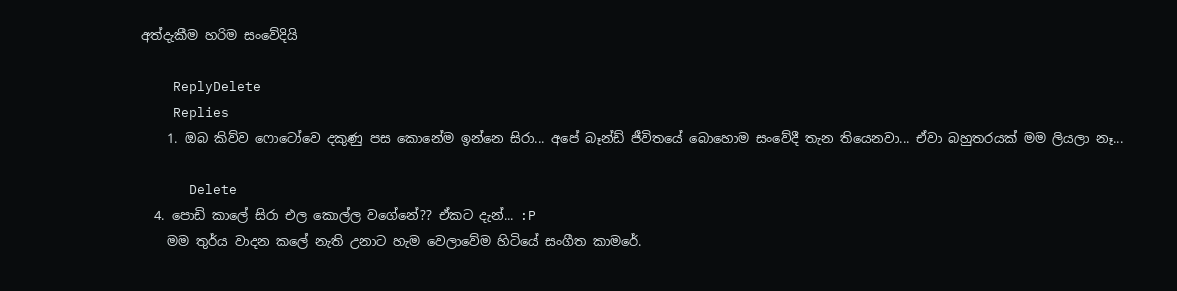අත්දැකීම හරිම සංවේදියි

    ReplyDelete
    Replies
    1. ඔබ කිව්ව ෆොටෝවෙ දකුණු පස කොනේම ඉන්නෙ සිරා... අපේ බෑන්ඩ් ජීවිතයේ බොහොම සංවේදී තැන තියෙනවා... ඒවා බහුතරයක් මම ලියලා නෑ...

      Delete
  4. පොඩි කාලේ සිරා එල කොල්ල වගේනේ?? ඒකට දැන්... :P
    මම තුර්ය වාදන කලේ නැති උනාට හැම වෙලාවේම හිටියේ සංගීත කාමරේ.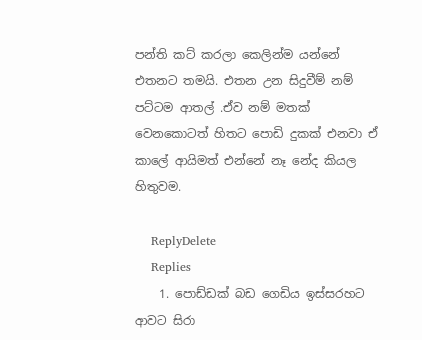පන්ති කට් කරලා කෙලින්ම යන්නේ එතනට තමයි. එතන උන සිදුවීම් නම් පට්ටම ආතල් .ඒව නම් මතක් වෙනකොටත් හිතට පොඩි දුකක් එනවා ඒ කාලේ ආයිමත් එන්නේ නෑ නේද කියල හිතුවම.

    ReplyDelete
    Replies
    1. පොඩ්ඩක් බඩ ගෙඩිය ඉස්සරහට ආවට සිරා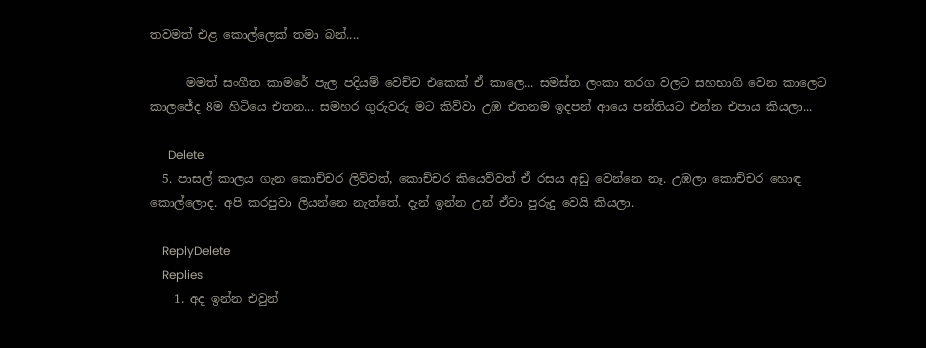තවමත් එළ කොල්ලෙක් තමා බන්....

      මමත් සංගීත කාමරේ පැල පදියම් වෙච්ච එකෙක් ඒ කාලෙ... සමස්ත ලංකා තරග වලට සහභාගි වෙන කාලෙට කාලජේද 8ම හිටියෙ එතන... සමහර ගුරුවරු මට කිව්වා උඹ එතනම ඉදපන් ආයෙ පන්තියට එන්න එපාය කියලා...

      Delete
  5. පාසල් කාලය ගැන කොච්චර ලිව්වත්, කොච්චර කියෙව්වත් ඒ රසය අඩු වෙන්නෙ නෑ. උඹලා කොච්චර හොඳ කොල්ලොද. අපි කරපුවා ලියන්නෙ නැත්තේ. දැන් ඉන්න උන් ඒවා පුරුදු වෙයි කියලා.

    ReplyDelete
    Replies
    1. අද ඉන්න එවුන්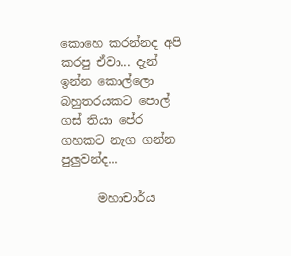කොහෙ කරන්නද අපි කරපු ඒවා... දැන් ඉන්න කොල්ලො බහුතරයකට පොල් ගස් තියා පේර ගහකට නැග ගන්න පුලුවන්ද...

      මහාචාර්ය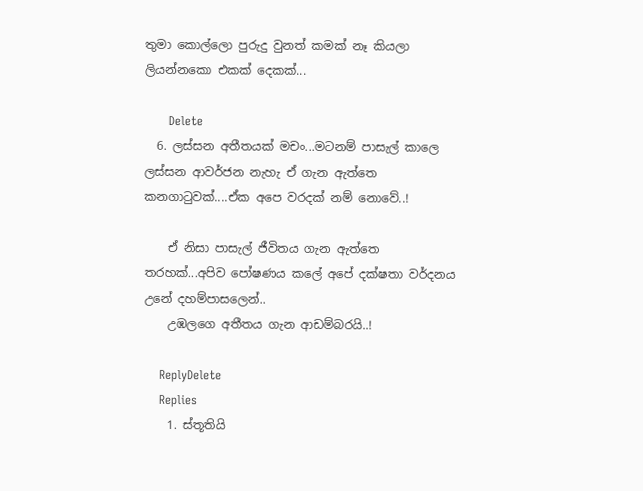තුමා කොල්ලො පුරුදු වුනත් කමක් නෑ කියලා ලියන්නකො එකක් දෙකක්...

      Delete
  6. ලස්සන අතීතයක් මචං...මටනම් පාසැල් කාලෙ ලස්සන ආවර්ජන නැහැ ඒ ගැන ඇත්තෙ කනගා‍ටුවක්....ඒක අපෙ වරදක් නම් නොවේ..!

    ඒ නිසා පාසැල් ජීවිතය ගැන ඇත්තෙ තරහක්...අපිව පෝෂණය කලේ අපේ දක්ෂතා වර්දනය උනේ දහම්පාසලෙන්..
    උඹලගෙ අතීතය ගැන ආඩම්බරයි..!

    ReplyDelete
    Replies
    1. ස්තූතියි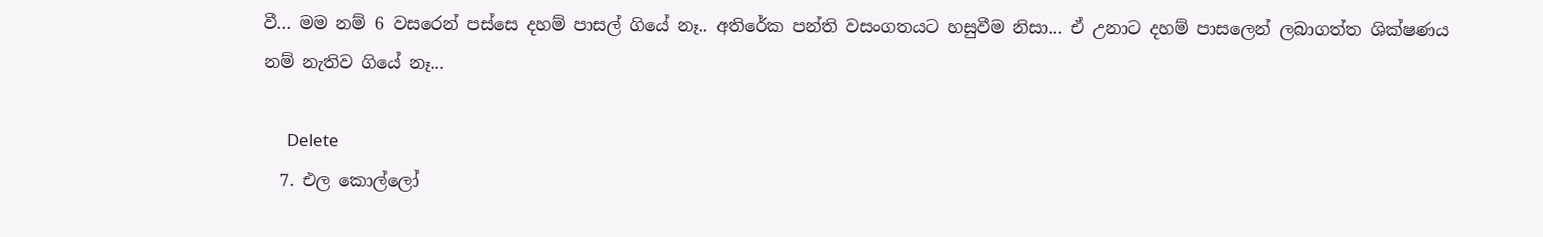වී... මම නම් 6 වසරෙන් පස්සෙ දහම් පාසල් ගියේ නෑ.. අතිරේක පන්ති වසංගතයට හසුවීම නිසා... ඒ උනාට දහම් පාසලෙන් ලබාගත්ත ශික්ෂණය නම් නැතිව ගියේ නෑ...

      Delete
  7. එල කොල්ලෝ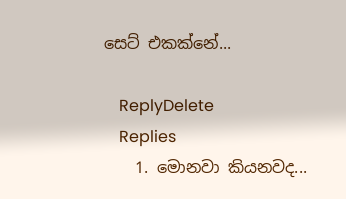සෙට් එකක්නේ...

    ReplyDelete
    Replies
    1. මොනවා කියනවද...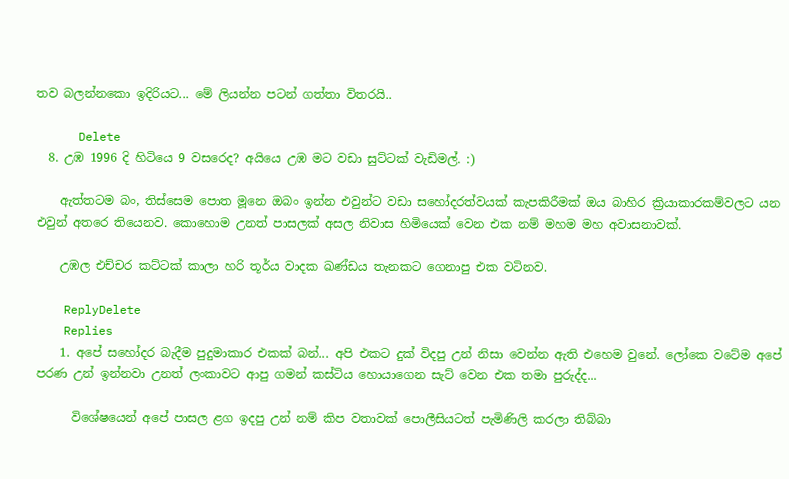තව බලන්නකො ඉදිරියට... මේ ලියන්න පටන් ගත්තා විතරයි..

      Delete
  8. උඹ 1996 දි හිටියෙ 9 වසරෙද? අයියෙ උඹ මට වඩා සුට්ටක් වැඩිමල්. :)

    ඇත්තටම බං, තිස්සෙම පොත මූනෙ ඔබං ඉන්න එවුන්ට වඩා සහෝදරත්වයක් කැපකිරීමක් ඔය බාහිර ක්‍රියාකාරකම්වලට යන එවුන් අතරෙ තියෙනව. කොහොම උනත් පාසලක් අසල නිවාස හිමියෙක් වෙන එක නම් මහම මහ අවාසනාවක්.

    උඹල එච්චර කට්ටක් කාලා හරි තූර්ය වාදක ඛණ්ඩය තැනකට ගෙනාපු එක වටිනව.

    ReplyDelete
    Replies
    1. අපේ සහෝදර බැදීම පුදුමාකාර එකක් බන්... අපි එකට දුක් විදපු උන් නිසා වෙන්න ඇති එහෙම වුනේ. ලෝකෙ වටේම අපේ පරණ උන් ඉන්නවා උනත් ලංකාවට ආපු ගමන් කස්ටිය හොයාගෙන සැට් වෙන එක තමා පුරුද්ද...

      විශේෂයෙන් අපේ පාසල ළග ඉදපු උන් නම් කිප වතාවක් පොලීසියටත් පැමිණිලි කරලා තිබ්බා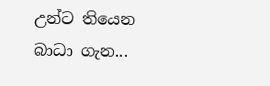උන්ට තියෙන බාධා ගැන...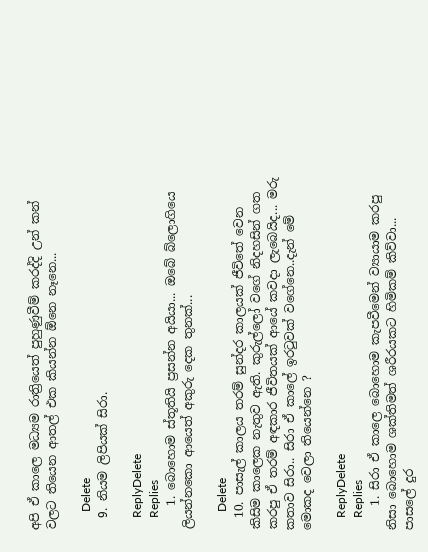අපි ඒ කාලෙ මධ්‍යම රාත්‍රියෙත් පුහුණුවීම් කරද්දි උන් කන් වලට තියෙන ආතල් එක කියන්න ඕනෙ නෑනෙ...

      Delete
  9. නියම ලිපියක් සිරා.

    ReplyDelete
    Replies
    1. බොහොම ස්තූතියි ප්‍ර‍සන්න අයියා... ඔබේ බ්ලොගියෙ ලියන්නකො ආයෙත් අකුරු දෙක තුනක්...

      Delete
  10. පාසැල් කාලය තරම් සුන්දර කාලයක් ජීවිතේ වෙන කිසිම කාලෙක නැතුව ඇති. කුරුල්ලෝ වගේ නිදහසින් ගත කරපු ඒ තරම් අඳකාර ජීවිතයක් ආයේ කවදා ලැබෙයිද... මරු කතාව සිරා.. සිරා ඒ කාලේ ඉරටුවක් වගේනෙ..දැන් මේ මොකද වෙලා තියෙන්නෙ ?

    ReplyDelete
    Replies
    1. සිරා ඒ කාලෙ බොහොම කැපවීමෙන් ව්‍යායාම කරපු නිසා බොහොම ශක්තිමත් ශරීරයකට හිමිකම් කිව්වා... පාසලේ දුර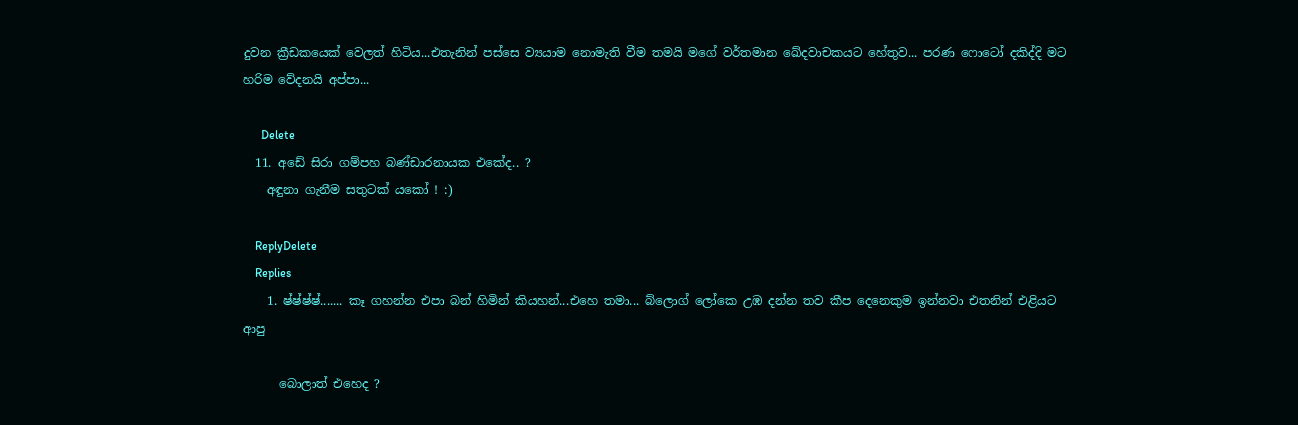දුවන ක්‍රීඩකයෙක් වෙලත් හිටිය...එතැනින් පස්සෙ ව්‍යයාම නොමැති වීම තමයි මගේ වර්තමාන ඛේදවාචකයට හේතුව... පරණ ෆොටෝ දකිද්දි මට හරිම වේදනයි අප්පා...

      Delete
  11. අඩේ සිරා ගම්පහ බණ්ඩාරනායක එකේද.. ?
    අඳුනා ගැනීම සතුටක් යකෝ ! :)

    ReplyDelete
    Replies
    1. ෂ්ෂ්ෂ්ෂ්....... කෑ ගහන්න එපා බන් හිමින් කියහන්...එහෙ තමා... බ්ලොග් ලෝකෙ උඹ දන්න තව කීප දෙනෙකුම ඉන්නවා එතනින් එළියට ආපු

      බොලාත් එහෙද ?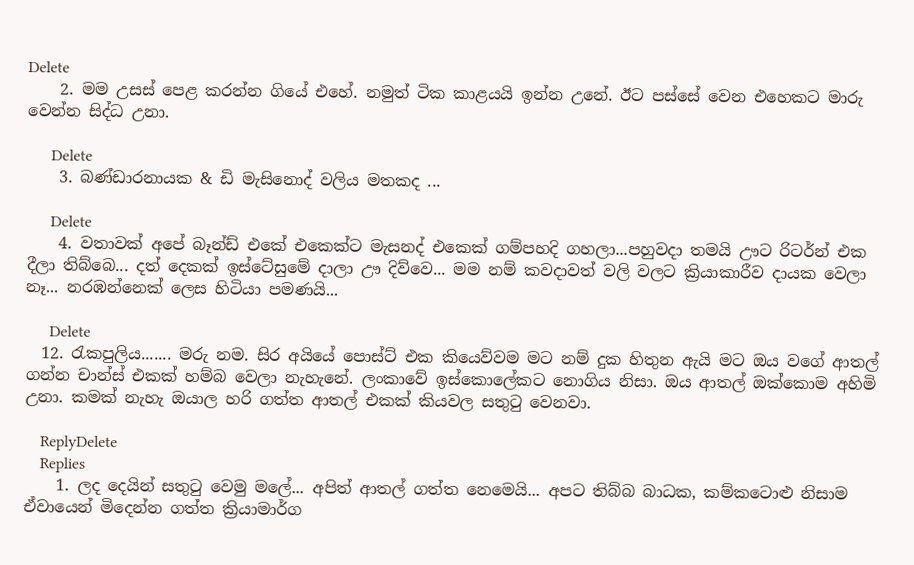Delete
    2. මම උසස් පෙළ කරන්න ගියේ එහේ. නමුත් ටික කාළයයි ඉන්න උනේ. ඊට පස්සේ වෙන එහෙකට මාරු වෙන්න සිද්ධ උනා.

      Delete
    3. බණ්ඩාරනායක & ඩි මැසිනොද් වලිය මතකද ...

      Delete
    4. වතාවක් අපේ බෑන්ඩ් එකේ එකෙක්ට මැසනද් එකෙක් ගම්පහදි ගහලා...පහුවදා තමයි ඌට රිටර්න් එක දීලා තිබ්බෙ... දත් දෙකක් ඉස්ටේසුමේ දාලා ඌ දිව්වෙ... මම නම් කවදාවත් වලි වලට ක්‍රියාකාරීව දායක වෙලා නෑ... නරඹන්නෙක් ලෙස හිටියා පමණයි...

      Delete
  12. රැකපුලිය....... මරු නම. සිර අයියේ පොස්ට් එක කියෙව්වම මට නම් දුක හිතුන ඇයි මට ඔය වගේ ආතල් ගන්න චාන්ස් එකක් හම්බ වෙලා නැහැනේ. ලංකාවේ ඉස්කොලේකට නොගිය නිසා. ඔය ආතල් ඔක්කොම අහිමි උනා. කමක් නැහැ ඔයාල හරි ගත්ත ආතල් එකක් කියවල සතුටු වෙනවා.

    ReplyDelete
    Replies
    1. ලද දෙයින් සතුටු වෙමු මලේ... අපිත් ආතල් ගත්ත නෙමෙයි... අපට තිබ්බ බාධක, කම්කටොළු නිසාම ඒවායෙන් මිදෙන්න ගත්ත ක්‍රියාමාර්ග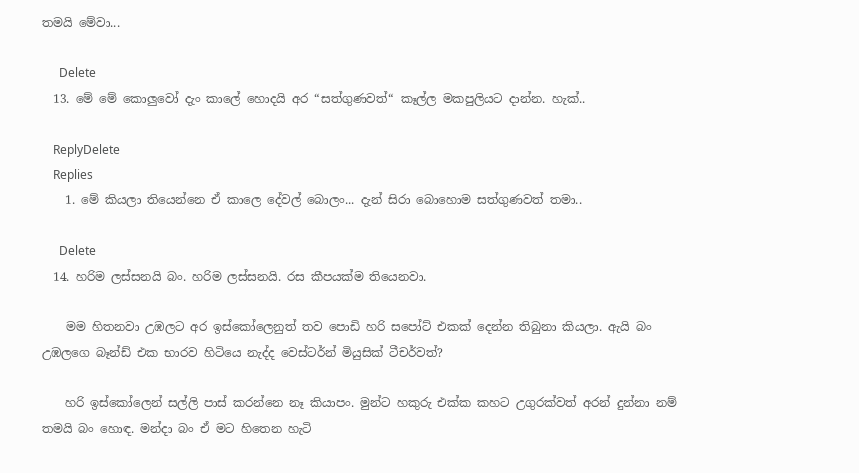තමයි මේවා...

      Delete
  13. මේ මේ කොලුවෝ දැං කාලේ හොදයි අර “සත්ගුණවත්“ කෑල්ල මකපුලියට දාන්න. හැක්..

    ReplyDelete
    Replies
    1. මේ කියලා තියෙන්නෙ ඒ කාලෙ දේවල් බොලං... දැන් සිරා බොහොම සත්ගුණවත් තමා..

      Delete
  14. හරිම ලස්සනයි බං. හරිම ලස්සනයි. රස කීපයක්ම තියෙනවා.

    මම හිතනවා උඹලට අර ඉස්කෝලෙනුත් තව පොඩි හරි සපෝට් එකක් දෙන්න තිබුනා කියලා. ඇයි බං උඹලගෙ බෑන්ඩ් එක භාරව හිටියෙ නැද්ද වෙස්ටර්න් මියුසික් ටීචර්වත්?

    හරි ඉස්කෝලෙන් සල්ලි පාස් කරන්නෙ නෑ කියාපං. මුන්ට හකුරු එක්ක කහට උගුරක්වත් අරන් දුන්නා නම් තමයි බං හොඳ. මන්දා බං ඒ මට හිතෙන හැටි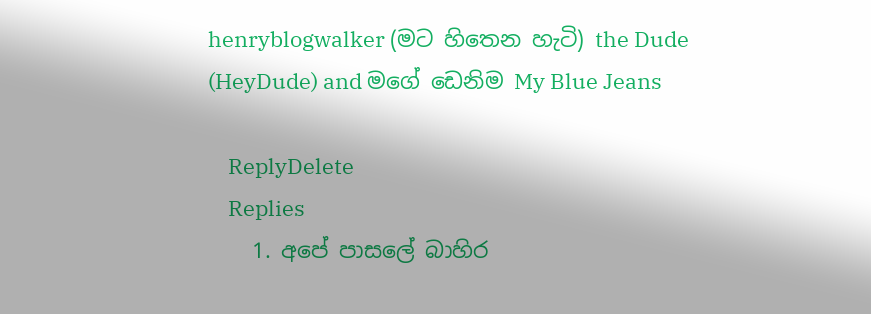henryblogwalker (මට හිතෙන හැටි) the Dude (HeyDude) and මගේ ඩෙනිම My Blue Jeans

    ReplyDelete
    Replies
    1. අපේ පාසලේ බාහිර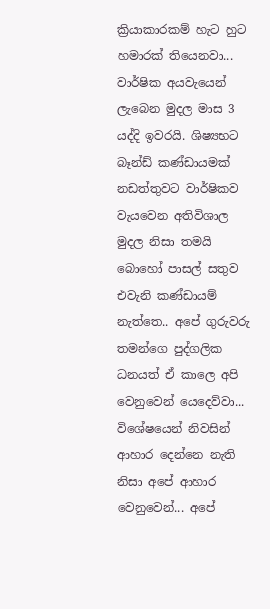ක්‍රියාකාරකම් හැට හුට හමාරක් තියෙනවා... වාර්ෂික අයවැයෙන් ලැබෙන මුදල මාස 3 යද්දි ඉවරයි. ශිෂ්‍යභට බෑන්ඩ් කණ්ඩායමක් නඩත්තුවට වාර්ෂිකව වැයවෙන අතිවිශාල මුදල නිසා තමයි බොහෝ පාසල් සතුව එවැනි කණ්ඩායම් නැත්තෙ.. අපේ ගුරුවරු තමන්ගෙ පුද්ගලික ධනයත් ඒ කාලෙ අපි වෙනුවෙන් යෙදෙව්වා... විශේෂයෙන් නිවසින් ආහාර දෙන්නෙ නැති නිසා අපේ ආහාර වෙනුවෙන්... අපේ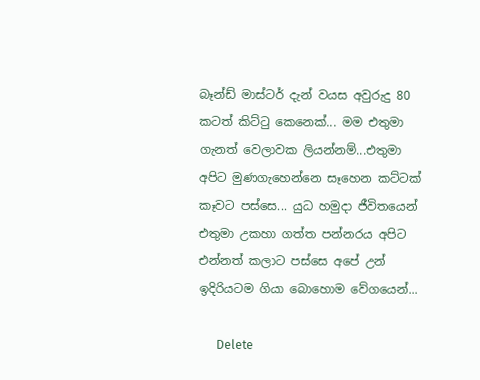බෑන්ඩ් මාස්ටර් දැන් වයස අවුරුදු 80 කටත් කිට්ටු කෙනෙක්... මම එතුමා ගැනත් වෙලාවක ලියන්නම්...එතුමා අපිට මුණගැහෙන්නෙ සෑහෙන කට්ටක් කෑවට පස්සෙ... යුධ හමුදා ජීවිතයෙන් එතුමා උකහා ගත්ත පන්නරය අපිට එන්නත් කලාට පස්සෙ අපේ උන් ඉදිරියටම ගියා බොහොම වේගයෙන්...

      Delete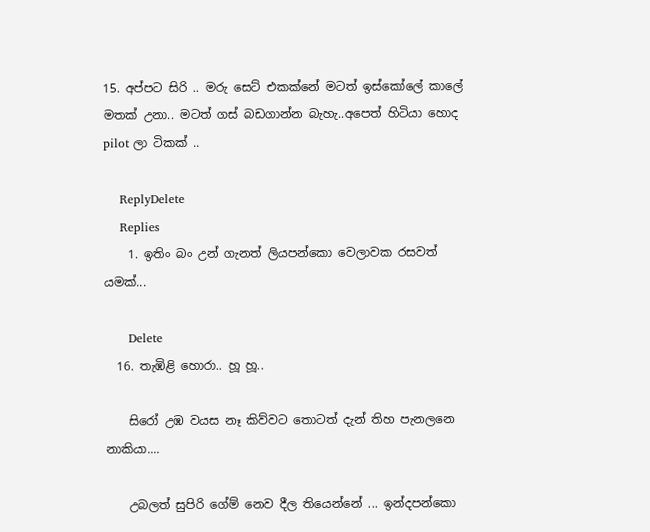15. අප්පට සිරි .. මරු සෙට් එකක්නේ මටත් ඉස්කෝලේ කාලේ මතක් උනා.. මටත් ගස් බඩගාන්න බැහැ..අපෙත් හිටියා හොද pilot ලා ටිකක් ..

    ReplyDelete
    Replies
    1. ඉතිං බං උන් ගැනත් ලියපන්කො වෙලාවක රසවත් යමක්...

      Delete
  16. තැඹිළි හොරා.. හූ හූ..

    සිරෝ උඹ වයස නෑ කිව්වට තොටත් දැන් තිහ පැනලනෙ නාකියා....

    උබලත් සුපිරි ගේම් නෙව දීල තියෙන්නේ ... ඉන්දපන්කො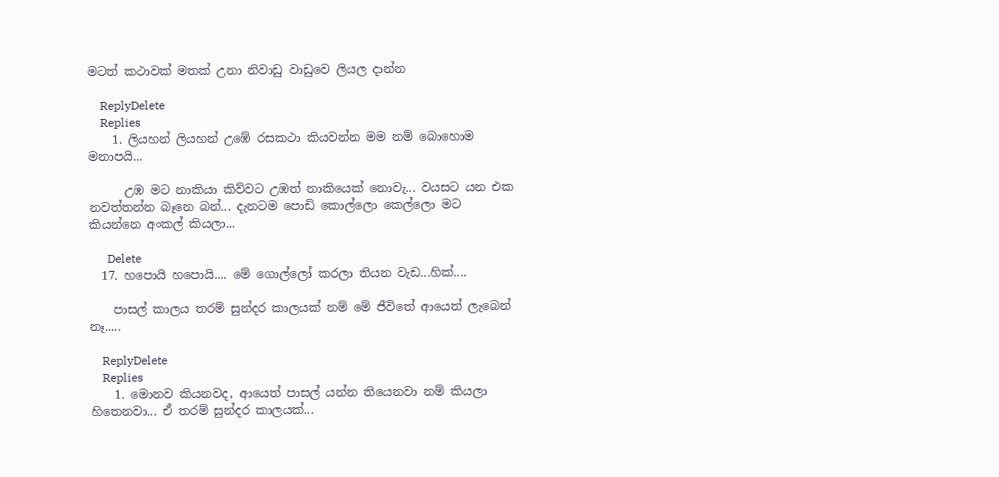මටත් කථාවක් මතක් උනා නිවාඩු වාඩුවෙ ලියල දාන්න

    ReplyDelete
    Replies
    1. ලියහන් ලියහන් උඹේ රසකථා කියවන්න මම නම් බොහොම මනාපයි...

      උඹ මට නාකියා කිව්වට උඹත් නාකියෙක් නොවැ... වයසට යන එක නවත්තන්න බෑනෙ බන්... දැනටම පොඩි කොල්ලො කෙල්ලො මට කියන්නෙ අංකල් කියලා...

      Delete
  17. හපොයි හපොයි.... මේ ගොල්ලෝ කරලා තියන වැඩ...හික්....

    පාසල් කාලය තරම් සුන්දර කාලයක් නම් මේ ජීවිතේ ආයෙත් ලැබෙන් නෑ.....

    ReplyDelete
    Replies
    1. මොනව කියනවද, ආයෙත් පාසල් යන්න තියෙනවා නම් කියලා හිතෙනවා... ඒ තරම් සුන්දර කාලයක්...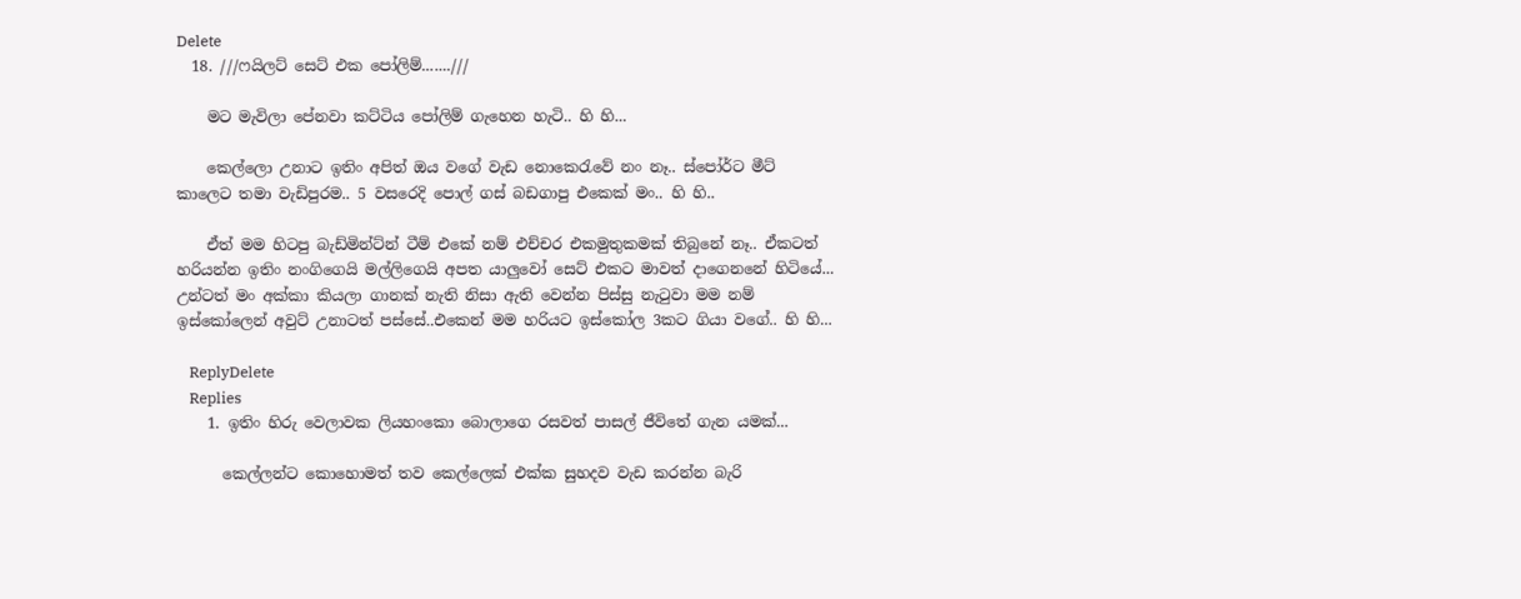Delete
  18. ///ෆයිලට් සෙට් එක පෝලිම්.......///

    මට මැවිලා පේනවා කට්ටිය පෝලිම් ගැහෙන හැටි.. හි හි...

    කෙල්ලො උනාට ඉතිං අපිත් ඔය වගේ වැඩ නොකෙරැවේ නං නෑ.. ස්පෝර්ට මීට් කාලෙට තමා වැඩිපුරම.. 5 වසරෙදි පොල් ගස් බඩගාපු එකෙක් මං.. හි හි..

    ඒත් මම හිටපු බැඩ්මින්ට්න් ටීම් එකේ නම් එච්චර එකමුතුකමක් තිබුනේ නෑ.. ඒකටත් හරියන්න ඉතිං නංගිගෙයි මල්ලිගෙයි අපත යාලුවෝ සෙට් එකට මාවත් දාගෙනනේ හිටියේ... උන්ටත් මං අක්කා කියලා ගානක් නැති නිසා ඇති වෙන්න පිස්සු නැටුවා මම නම් ඉස්කෝලෙන් අවුට් උනාටත් පස්සේ..එකෙන් මම හරියට ඉස්කෝල 3කට ගියා වගේ.. හි හි...

    ReplyDelete
    Replies
    1. ඉතිං හිරු වෙලාවක ලියහංකො බොලාගෙ රසවත් පාසල් ජීවිතේ ගැන යමක්...

      කෙල්ලන්ට කොහොමත් තව කෙල්ලෙක් එක්ක සුහදව වැඩ කරන්න බැරි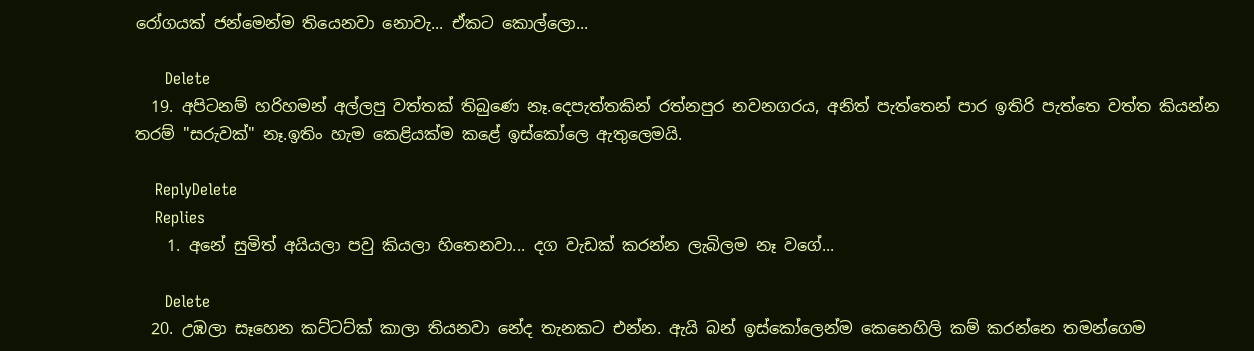රෝගයක් ජන්මෙන්ම තියෙනවා නොවැ... ඒකට කොල්ලො...

      Delete
  19. අපිටනම් හරිහමන් අල්ලපු වත්තක් තිබුණෙ නෑ.දෙපැත්තකින් රත්නපුර නවනගරය, අනිත් පැත්තෙන් පාර ඉතිරි පැත්තෙ වත්ත කියන්න තරම් "සරුවක්" නෑ.ඉතිං හැම කෙළියක්ම කළේ ඉස්කෝලෙ ඇතුලෙමයි.

    ReplyDelete
    Replies
    1. අනේ සුමිත් අයියලා පවු කියලා හිතෙනවා... දග වැඩක් කරන්න ලැබිලම නෑ වගේ...

      Delete
  20. උඹලා සෑහෙන කට්ටට්ක් කාලා තියනවා නේද තැනකට එන්න. ඇයි බන් ඉස්කෝලෙන්ම කෙනෙහිලි කම් කරන්නෙ තමන්ගෙම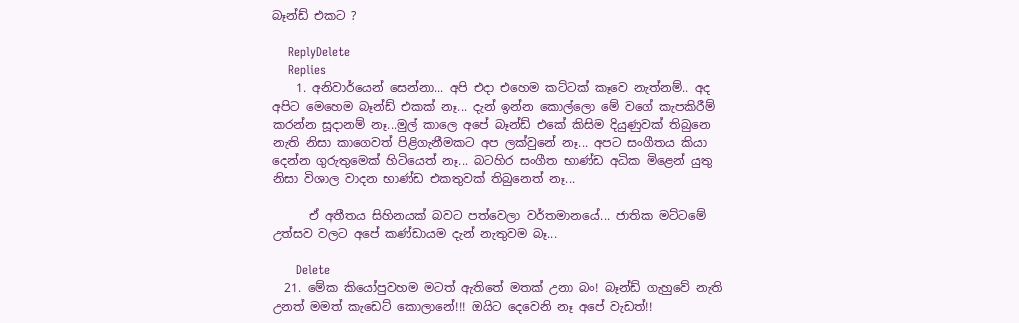බෑන්ඩ් එකට ?

    ReplyDelete
    Replies
    1. අනිවාර්යෙන් සෙන්නා... අපි එදා එහෙම කට්ටක් කෑවෙ නැත්නම්.. අද අපිට මෙහෙම බෑන්ඩ් එකක් නෑ... දැන් ඉන්න කොල්ලො මේ වගේ කැපකිරීම් කරන්න සූදානම් නෑ...මුල් කාලෙ අපේ බෑන්ඩ් එකේ කිසිම දියුණුවක් තිබුනෙ නැති නිසා කාගෙවත් පිළිගැනීමකට අප ලක්වුනේ නෑ... අපට සංගීතය කියා දෙන්න ගුරුතුමෙක් හිටියෙත් නෑ... බටහිර සංගීත භාණ්ඩ අධික මිළෙන් යුතු නිසා විශාල වාදන භාණ්ඩ එකතුවක් තිබුනෙත් නෑ...

      ඒ අතීතය සිහිනයක් බවට පත්වෙලා වර්තමානයේ... ජාතික මට්ටමේ උත්සව වලට අපේ කණ්ඩායම දැන් නැතුවම බෑ...

      Delete
  21. මේක කියෝපුවහම මටත් ඇතිතේ මතක් උනා බං! බෑන්ඩ් ගැහුවේ නැති උනත් මමත් කැඩෙට් කොලානේ!!! ඔයිට දෙවෙනි නෑ අපේ වැඩත්!!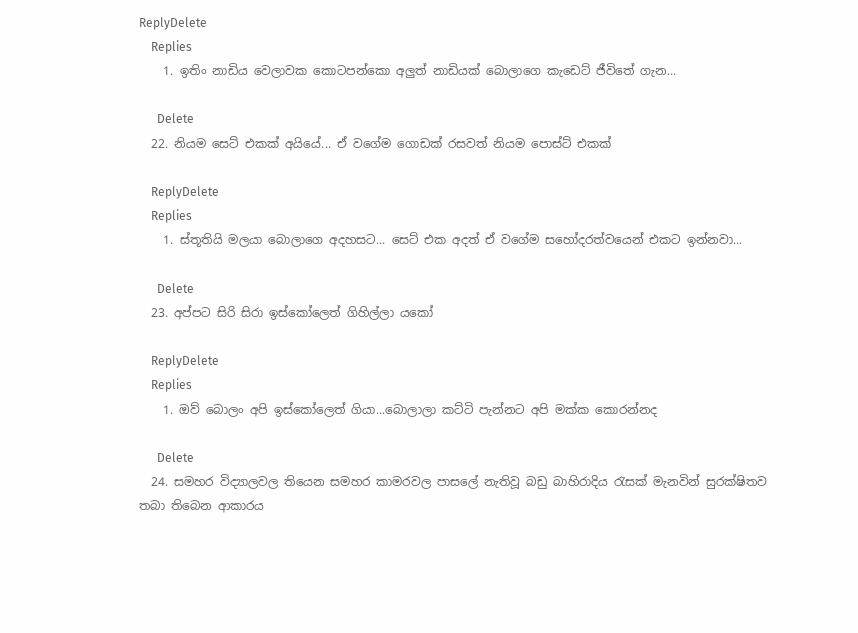ReplyDelete
    Replies
    1. ඉතිං නාඩිය වෙලාවක කොටපන්කො අලුත් නාඩියක් බොලාගෙ කැඩෙට් ජීවිතේ ගැන...

      Delete
  22. නියම සෙට් එකක් අයියේ... ඒ වගේම ගොඩක් රසවත් නියම පොස්ට් එකක්

    ReplyDelete
    Replies
    1. ස්තූතියි මලයා බොලාගෙ අදහසට... සෙට් එක අදත් ඒ වගේම සහෝදරත්වයෙන් එකට ඉන්නවා...

      Delete
  23. අප්පට සිරි සිරා ඉස්කෝලෙත් ගිහිල්ලා යකෝ

    ReplyDelete
    Replies
    1. ඔව් බොලං අපි ඉස්කෝලෙත් ගියා...බොලාලා කට්ටි පැන්නට අපි මක්ක කොරන්නද

      Delete
  24. සමහර විද්‍යාලවල තියෙන සමහර කාමරවල පාසලේ නැතිවූ බඩු බාහිරාදිය රැසක් මැනවින් සුරක්ෂිතව තබා තිබෙන ආකාරය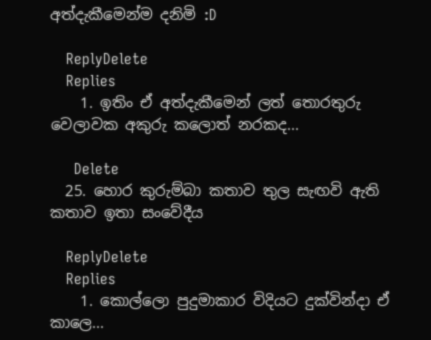අත්දැකීමෙන්ම දනිමි :D

    ReplyDelete
    Replies
    1. ඉතිං ඒ අත්දැකීමෙන් ලත් තොරතුරු වෙලාවක අකුරු කලොත් නරකද...

      Delete
  25. හොර කුරුම්බා කතාව තුල සැඟවි ඇති කතාව ඉතා සංවේදීය

    ReplyDelete
    Replies
    1. කොල්ලො පුදුමාකාර විදියට දුක්වින්දා ඒ කාලෙ...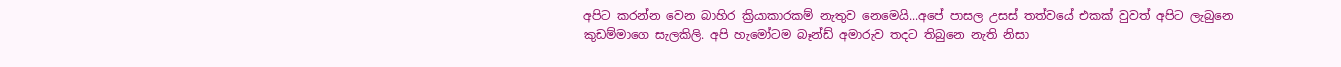අපිට කරන්න වෙන බාහිර ක්‍රියාකාරකම් නැතුව නෙමෙයි...අපේ පාසල උසස් තත්වයේ එකක් වුවත් අපිට ලැබුනෙ කුඩම්මාගෙ සැලකිලි. අපි හැමෝටම බෑන්ඩ් අමාරුව තදට තිබුනෙ නැති නිසා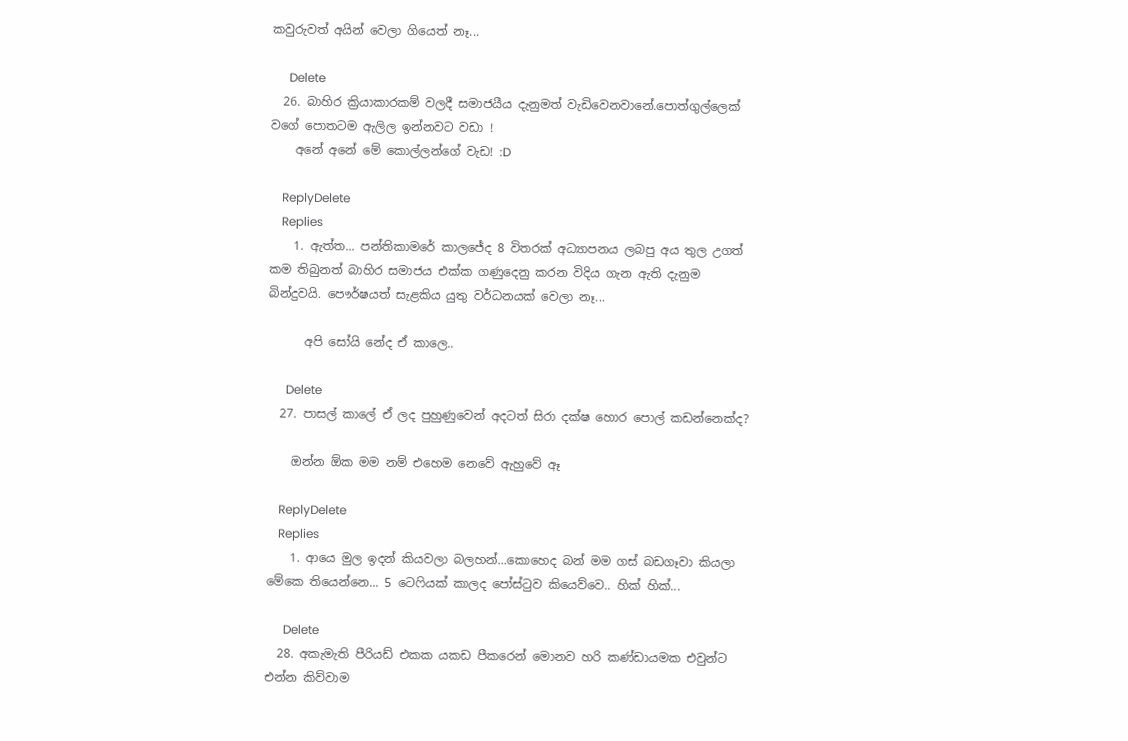කවුරුවත් අයින් වෙලා ගියෙත් නෑ...

      Delete
  26. බාහිර ක්‍රියාකාරකම් වලදී සමාජයීය දැනුමත් වැඩිවෙනවානේ.පොත්ගුල්ලෙක් වගේ පොතටම ඇලිල ඉන්නවට වඩා !
    අනේ අනේ මේ කොල්ලන්ගේ වැඩ! :D

    ReplyDelete
    Replies
    1. ඇත්ත... පන්තිකාමරේ කාලජේද 8 විතරක් අධ්‍යාපනය ලබපු අය තුල උගත් කම තිබුනත් බාහිර සමාජය එක්ක ගණුදෙනු කරන විදිය ගැන ඇති දැනුම බින්දුවයි. පෞර්ෂයත් සැළකිය යුතු වර්ධනයක් වෙලා නෑ...

      අපි සෝයි නේද ඒ කාලෙ..

      Delete
  27. පාසල් කාලේ ඒ ලද පුහුණුවෙන් අදටත් සිරා දක්ෂ හොර පොල් කඩන්නෙක්ද?

    ඔන්න ඕක මම නම් එහෙම නෙවේ ඇහුවේ ඈ

    ReplyDelete
    Replies
    1. ආයෙ මුල ඉදන් කියවලා බලහන්...කොහෙද බන් මම ගස් බඩගෑවා කියලා මේකෙ තියෙන්නෙ... 5 ටෙෆියක් කාලද පෝස්ටුව කියෙව්වෙ.. හික් හික්...

      Delete
  28. අකැමැති පීරියඩ් එකක යකඩ පීකරෙන් මොනව හරි කණ්ඩායමක එවුන්ට එන්න කිව්වාම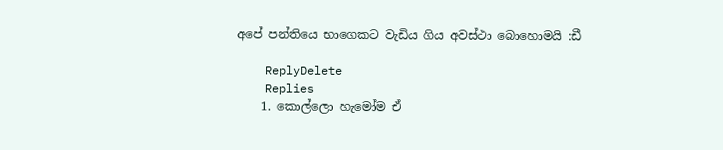අපේ පන්තියෙ භාගෙකට වැඩිය ගිය අවස්ථා බොහොමයි :ඩී

    ReplyDelete
    Replies
    1. කොල්ලො හැමෝම ඒ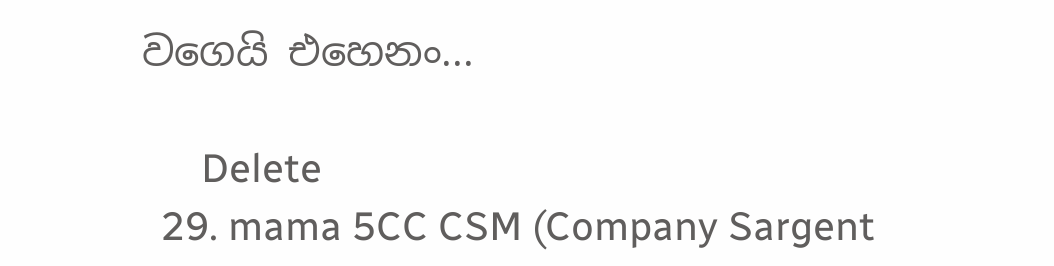වගෙයි එහෙනං...

      Delete
  29. mama 5CC CSM (Company Sargent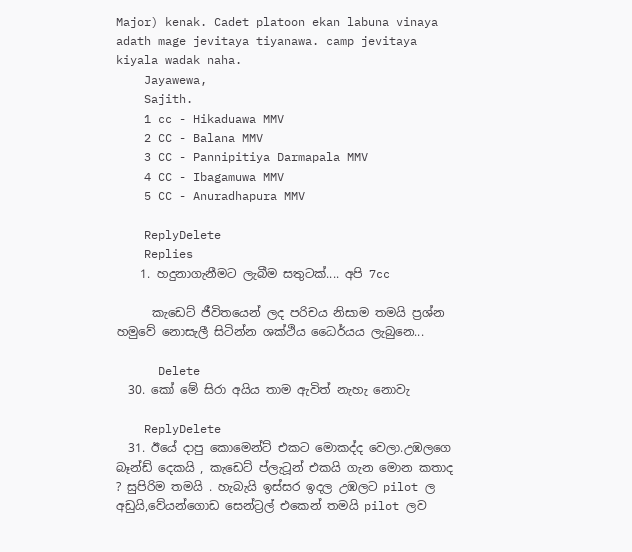Major) kenak. Cadet platoon ekan labuna vinaya adath mage jevitaya tiyanawa. camp jevitaya kiyala wadak naha.
    Jayawewa,
    Sajith.
    1 cc - Hikaduawa MMV
    2 CC - Balana MMV
    3 CC - Pannipitiya Darmapala MMV
    4 CC - Ibagamuwa MMV
    5 CC - Anuradhapura MMV

    ReplyDelete
    Replies
    1. හදුනාගැනීමට ලැබීම සතුටක්.... අපි 7cc

      කැඩෙට් ජීවිතයෙන් ලද පරිචය නිසාම තමයි ප්‍ර‍ශ්න හමුවේ නොසැලී සිටින්න ශක්ථිය ධෛර්යය ලැබුනෙ...

      Delete
  30. කෝ මේ සිරා අයිය තාම ඇවිත් නැහැ නොවැ

    ReplyDelete
  31. ඊයේ දාපු කොමෙන්ට් එකට මොකද්ද වෙලා.උඹලගෙ බෑන්ඩ් දෙකයි , කැඩෙට් ප්ලැටූන් එකයි ගැන මොන කතාද ? සුපිරිම තමයි . හැබැයි ඉස්සර ඉදල උඹලට pilot ල අඩුයි,වේයන්ගොඩ සෙන්ට්‍රල් එකෙන් තමයි pilot ලව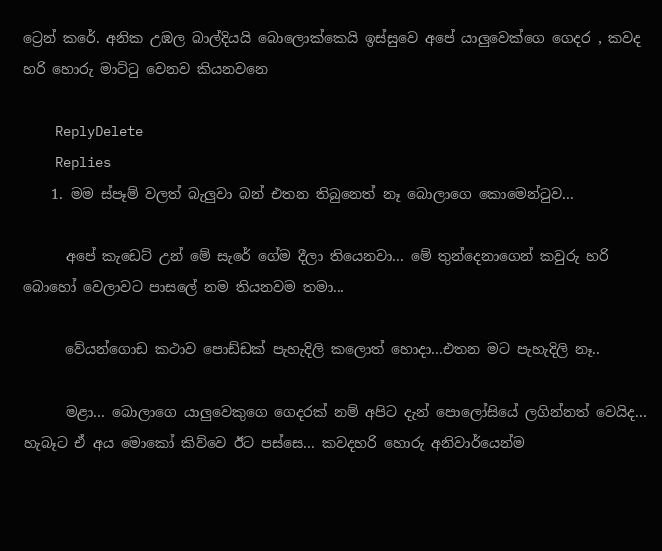ට්‍රෙන් කරේ. අනික උඹල බාල්දියයි බොලොක්කෙයි ඉස්සුවෙ අපේ යාලුවෙක්ගෙ ගෙදර , කවද හරි හොරු මාට්ටු වෙනව කියනවනෙ

    ReplyDelete
    Replies
    1. මම ස්පෑම් වලත් බැලුවා බන් එතන තිබුනෙත් නෑ බොලාගෙ කොමෙන්ටුව...

      අපේ කැඩෙට් උන් මේ සැරේ ගේම දීලා තියෙනවා... මේ තුන්දෙනාගෙන් කවුරු හරි බොහෝ වෙලාවට පාසලේ නම තියනවම තමා...

      වේයන්ගොඩ කථාව පොඩ්ඩක් පැහැදිලි කලොත් හොදා...එතන මට පැහැදිලි නෑ..

      මළා... බොලාගෙ යාලුවෙකුගෙ ගෙදරක් නම් අපිට දැන් පොලෝසියේ ලගින්නත් වෙයිද... හැබෑට ඒ අය මොකෝ කිව්වෙ ඊට පස්සෙ... කවදහරි හොරු අනිවාර්යෙන්ම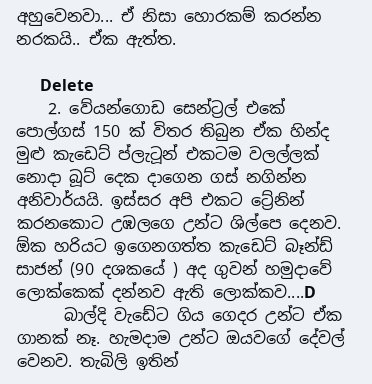අහුවෙනවා... ඒ නිසා හොරකම් කරන්න නරකයි.. ඒක ඇත්ත.

      Delete
    2. වේයන්ගොඩ සෙන්ට්‍රල් එකේ පොල්ගස් 150 ක් විතර තිබුන ඒක හින්ද මුළු කැඩෙට් ප්ලැටූන් එකටම වලල්ලක් නොදා බූට් දෙක දාගෙන ගස් නගින්න අනිවාර්යයි. ඉස්සර අපි එකට ට්‍රේනින් කරනකොට උඹලගෙ උන්ට ශිල්පෙ දෙනව. ඕක හරියට ඉගෙනගත්ත කැඩෙට් බෑන්ඩ් සාජන් (90 දශකයේ ) අද ගුවන් හමුදාවේ ලොක්කෙක් දන්නව ඇති ලොක්කව....D
      බාල්දි වැඩේට ගිය ගෙදර උන්ට ඒක ගානක් නෑ. හැමදාම උන්ට ඔයවගේ දේවල් වෙනව. තැබිලි ඉතින්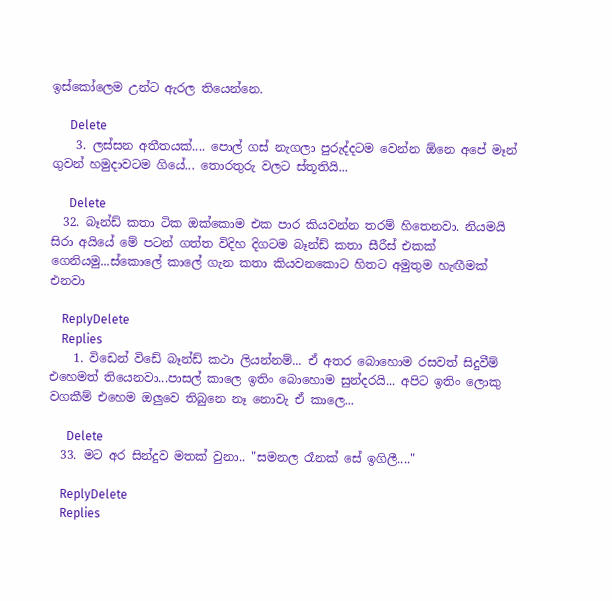ඉස්කෝලෙම උන්ට ඇරල තියෙන්නෙ.

      Delete
    3. ලස්සන අතීතයක්.... පොල් ගස් නැගලා පුරුද්දටම වෙන්න ඕනෙ අපේ මෑන් ගුවන් හමුදාවටම ගියේ... තොරතුරු වලට ස්තූතියි...

      Delete
  32. බෑන්ඩ් කතා ටික ඔක්කොම එක පාර කියවන්න තරම් හිතෙනවා. නියමයි සිරා අයියේ මේ පටන් ගත්ත විදිහ දිගටම බෑන්ඩ් කතා සීරීස් එකක් ගෙනියමු...ස්කොලේ කාලේ ගැන කතා කියවනකොට හිතට අමුතුම හැඟීමක් එනවා

    ReplyDelete
    Replies
    1. විඩෙන් විඩේ බෑන්ඩ් කථා ලියන්නම්... ඒ අතර බොහොම රසවත් සිදුවීම් එහෙමත් තියෙනවා...පාසල් කාලෙ ඉතිං බොහොම සුන්දරයි... අපිට ඉතිං ලොකු වගකීම් එහෙම ඔලුවෙ තිබුනෙ නෑ නොවැ ඒ කාලෙ...

      Delete
  33. මට අර සින්දුව මතක් වුනා.. "සමනල රෑනක් සේ ඉගිලී...."

    ReplyDelete
    Replies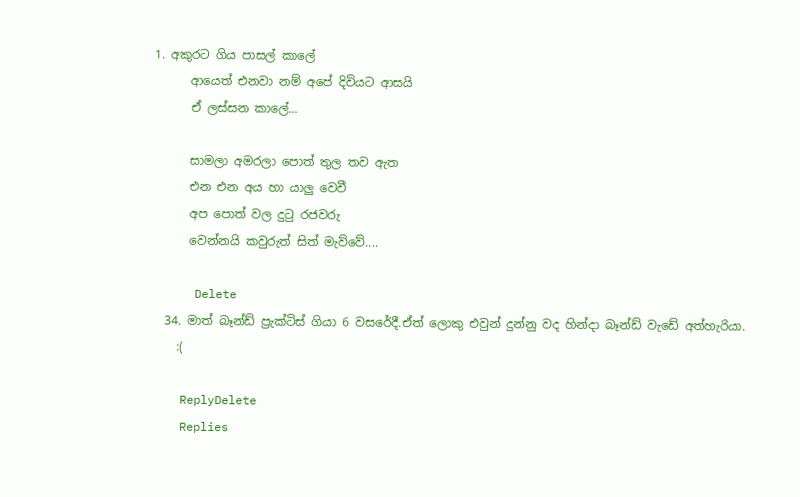1. අකුරට ගිය පාසල් කාලේ
      ආයෙත් එනවා නම් අපේ දිවියට ආසයි
      ඒ ලස්සන කාලේ...

      සාමලා අමරලා පොත් තුල තව ඇත
      එන එන අය හා යාලු වෙවී
      අප පොත් වල දුටු රජවරු
      වෙන්නයි කවුරුත් සිත් මැව්වේ....

      Delete
  34. මාත් බෑන්ඩ් ප්‍රැක්ටිස් ගියා 6 වසරේදී.ඒත් ලොකු එවුන් දුන්නු වද හින්දා බෑන්ඩ් වැඩේ අත්හැරියා.
    :(

    ReplyDelete
    Replies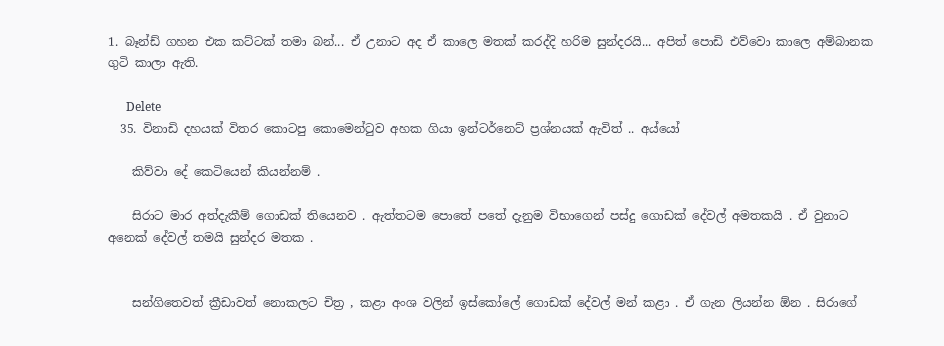1. බෑන්ඩ් ගහන එක කට්ටක් තමා බන්... ඒ උනාට අද ඒ කාලෙ මතක් කරද්දි හරිම සුන්දරයි... අපිත් පොඩි එව්වො කාලෙ අම්බානක ගුටි කාලා ඇති.

      Delete
  35. විනාඩි දහයක් විතර කොටපු කොමෙන්ටුව අහක ගියා ඉන්ටර්නෙට් ප්‍රශ්නයක් ඇවිත් .. අය්යෝ

    කිව්වා දේ කෙටියෙන් කියන්නම් .

    සිරාට මාර අත්දැකීම් ගොඩක් තියෙනව . ඇත්තටම පොතේ පතේ දැනුම විභාගෙන් පස්දු ගොඩක් දේවල් අමතකයි . ඒ වුනාට අනෙක් දේවල් තමයි සුන්දර මතක .


    සන්ගිතෙවත් ක්‍රීඩාවත් නොකලට චිත්‍ර , කළා අංශ වලින් ඉස්කෝලේ ගොඩක් දේවල් මන් කළා . ඒ ගැන ලියන්න ඕන . සිරාගේ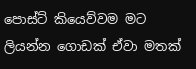පොස්ට් කියෙව්වම මට ලියන්න ගොඩක් ඒවා මතක්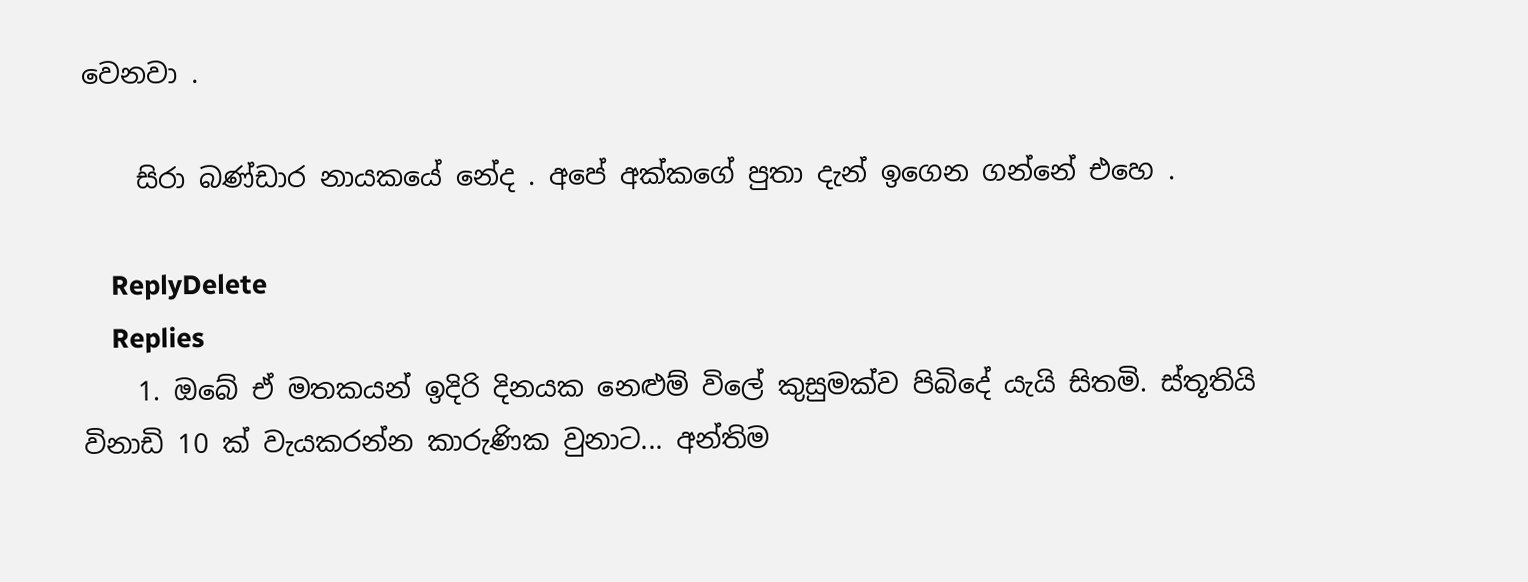වෙනවා .

    සිරා බණ්ඩාර නායකයේ නේද . අපේ අක්කගේ පුතා දැන් ඉගෙන ගන්නේ එහෙ .

    ReplyDelete
    Replies
    1. ඔබේ ඒ මතකයන් ඉදිරි දිනයක නෙළුම් විලේ කුසුමක්ව පිබිදේ යැයි සිතමි. ස්තූතියි විනාඩි 10 ක් වැයකරන්න කාරුණික වුනාට... අන්තිම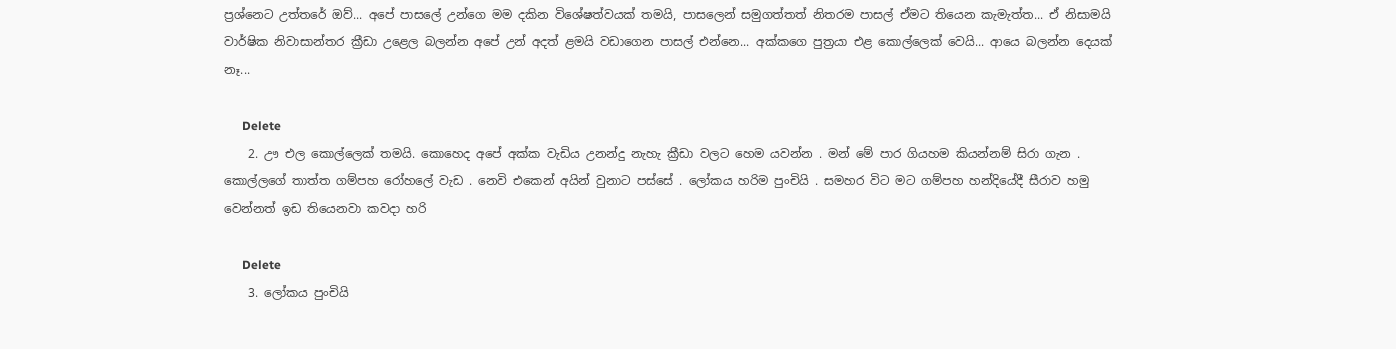ප්‍ර‍ශ්නෙට උත්තරේ ඔව්... අපේ පාසලේ උන්ගෙ මම දකින විශේෂත්වයක් තමයි, පාසලෙන් සමුගත්තත් නිතරම පාසල් ඒමට තියෙන කැමැත්ත... ඒ නිසාමයි වාර්ෂික නිවාසාන්තර ක්‍රීඩා උළෙල බලන්න අපේ උන් අදත් ළමයි වඩාගෙන පාසල් එන්නෙ... අක්කගෙ පුත්‍ර‍යා එළ කොල්ලෙක් වෙයි... ආයෙ බලන්න දෙයක් නෑ...

      Delete
    2. ඌ එල කොල්ලෙක් තමයි. කොහෙද අපේ අක්ක වැඩිය උනන්දු නැහැ ක්‍රීඩා වලට හෙම යවන්න . මන් මේ පාර ගියහම කියන්නම් සිරා ගැන . කොල්ලගේ තාත්ත ගම්පහ රෝහලේ වැඩ . නෙවි එකෙන් අයින් වුනාට පස්සේ . ලෝකය හරිම පුංචියි . සමහර විට මට ගම්පහ හන්දියේදී සීරාව හමු වෙන්නත් ඉඩ තියෙනවා කවදා හරි

      Delete
    3. ලෝකය පුංචියි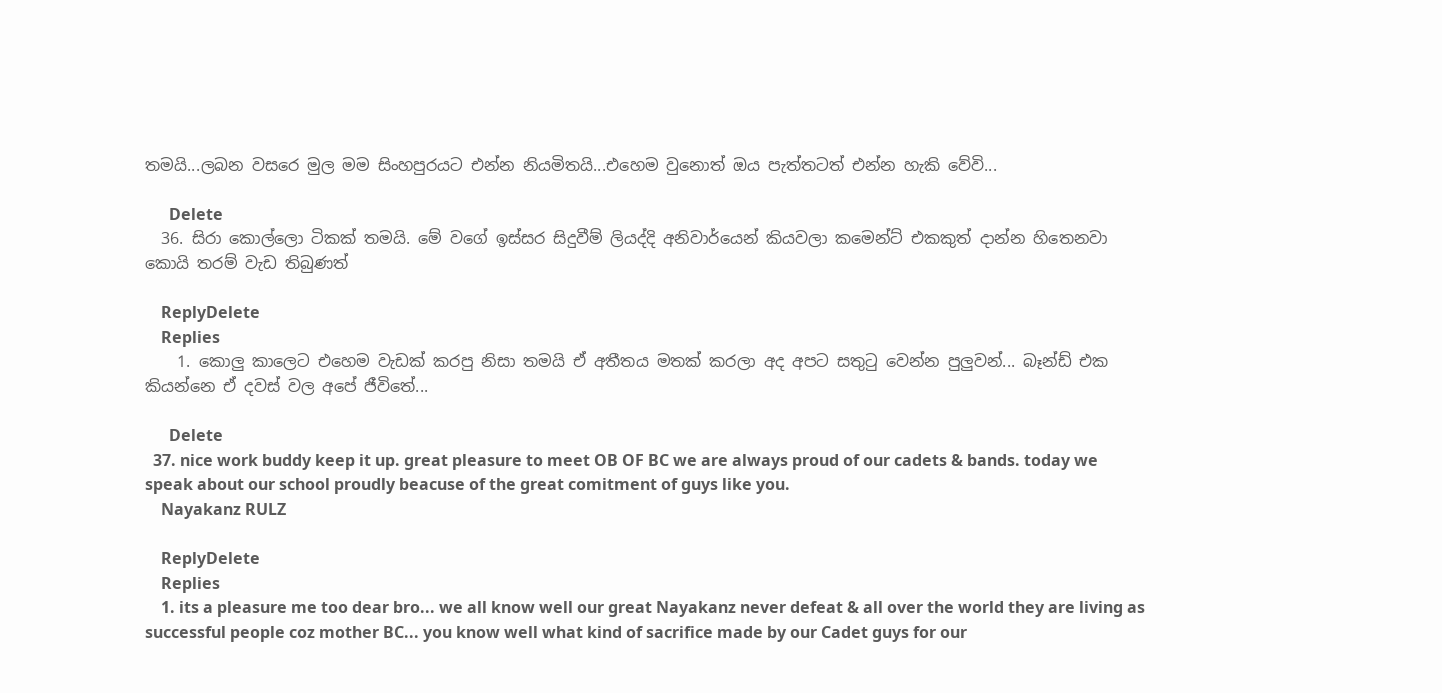තමයි...ලබන වසරෙ මුල මම සිංහපුරයට එන්න නියමිතයි...එහෙම වුනොත් ඔය පැත්තටත් එන්න හැකි වේවි...

      Delete
  36. සිරා කොල්ලො ටිකක් තමයි. මේ වගේ ඉස්සර සිදුවීම් ලියද්දි අනිවාර්යෙන් කියවලා කමෙන්ට් එකකුත් දාන්න හිතෙනවා කොයි තරම් වැඩ තිබුණත්

    ReplyDelete
    Replies
    1. කොලු කාලෙට එහෙම වැඩක් කරපු නිසා තමයි ඒ අතීතය මතක් කරලා අද අපට සතුටු වෙන්න පුලුවන්... බෑන්ඩ් එක කියන්නෙ ඒ දවස් වල අපේ ජීවිතේ...

      Delete
  37. nice work buddy keep it up. great pleasure to meet OB OF BC we are always proud of our cadets & bands. today we speak about our school proudly beacuse of the great comitment of guys like you.
    Nayakanz RULZ

    ReplyDelete
    Replies
    1. its a pleasure me too dear bro... we all know well our great Nayakanz never defeat & all over the world they are living as successful people coz mother BC... you know well what kind of sacrifice made by our Cadet guys for our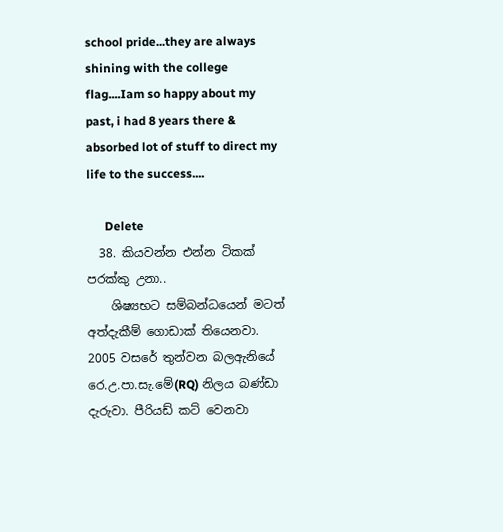school pride...they are always shining with the college flag....Iam so happy about my past, i had 8 years there & absorbed lot of stuff to direct my life to the success....

      Delete
  38. කියවන්න එන්න ටිකක් පරක්කු උනා..
    ශිෂ්‍යභට සම්බන්ධයෙන් මටත් අත්දැකීම් ගොඩාක් තියෙනවා. 2005 වසරේ තුන්වන බලඇනියේ රෙ.උ.පා.සැ.මේ(RQ) නිලය බණ්ඩා දැරුවා. පීරියඩ් කට් වෙනවා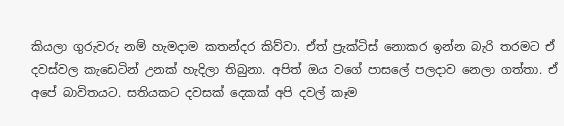කියලා ගුරුවරු නම් හැමදාම කතන්දර කිව්වා. ඒත් ප්‍රැක්ටිස් නොකර ඉන්න බැරි තරමට ඒ දවස්වල කැඩෙටින් උනක් හැදිලා තිබුනා. අපිත් ඔය වගේ පාසලේ පලදාව නෙලා ගත්තා. ඒ අපේ බාවිතයට. සතියකට දවසක් දෙකක් අපි දවල් කෑම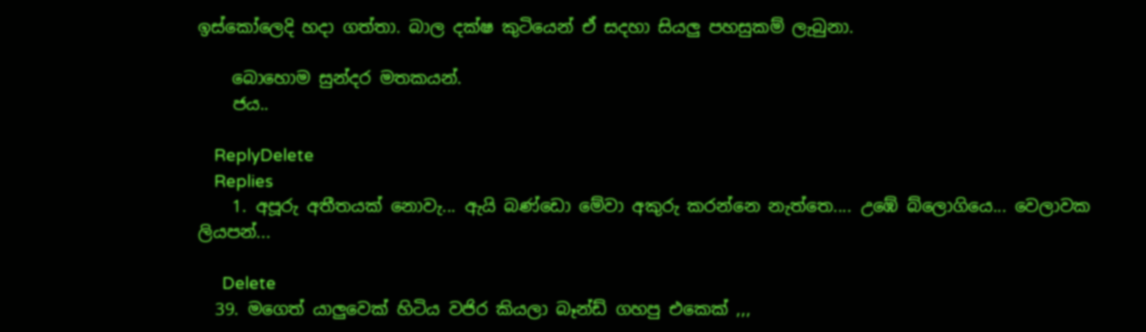ඉස්කෝලෙදි හදා ගත්තා. බාල දක්ෂ කුටියෙන් ඒ සදහා සියලු පහසුකම් ලැබුනා.

    බොහොම සුන්දර මතකයන්.
    ජය..

    ReplyDelete
    Replies
    1. අපූරු අතීතයක් නොවැ... ඇයි බණ්ඩො මේවා අකුරු කරන්නෙ නැත්තෙ.... උඹේ බ්ලොගියෙ... වෙලාවක ලියපන්...

      Delete
  39. මගෙත් යාලුවෙක් හිටිය වජිර කියලා බෑන්ඩ් ගහපු එකෙක් ,,,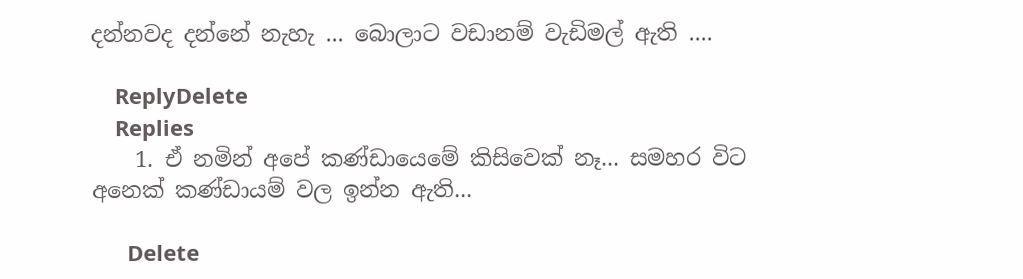දන්නවද දන්නේ නැහැ ... බොලාට වඩානම් වැඩිමල් ඇති ....

    ReplyDelete
    Replies
    1. ඒ නමින් අපේ කණ්ඩායෙමේ කිසිවෙක් නෑ... සමහර විට අනෙක් කණ්ඩායම් වල ඉන්න ඇති...

      Delete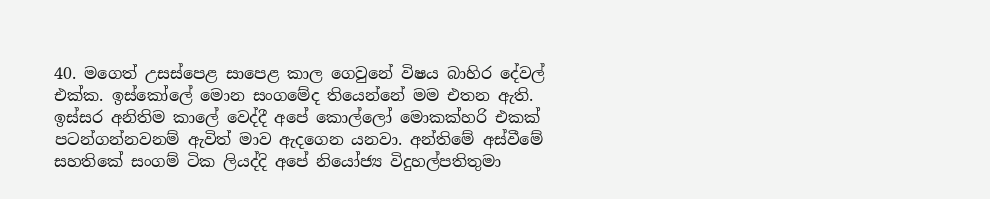40. මගෙත් උසස්පෙළ සාපෙළ කාල ගෙවුනේ විෂය බාහිර දේවල් එක්ක. ඉස්කෝලේ මොන සංගමේද තියෙන්නේ මම එතන ඇති. ඉස්සර අනිතිම කාලේ වෙද්දී අපේ කොල්ලෝ මොකක්හරි එකක් පටන්ගන්නවනම් ඇවිත් මාව ඇදගෙන යනවා. අන්තිමේ අස්වීමේ සහතිකේ සංගම් ටික ලියද්දි අපේ නියෝජ්‍ය විදුහල්පතිතුමා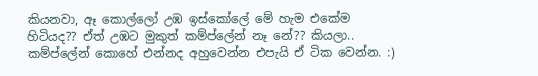කියනවා, ඈ කොල්ලෝ උඹ ඉස්කෝලේ මේ හැම එකේම හිටියද?? ඒත් උඹට මුකුත් කම්ප්ලේන් නෑ නේ?? කියලා.. කම්ප්ලේන් කොහේ එන්නද අහුවෙන්න එපැයි ඒ ටික වෙන්න. :)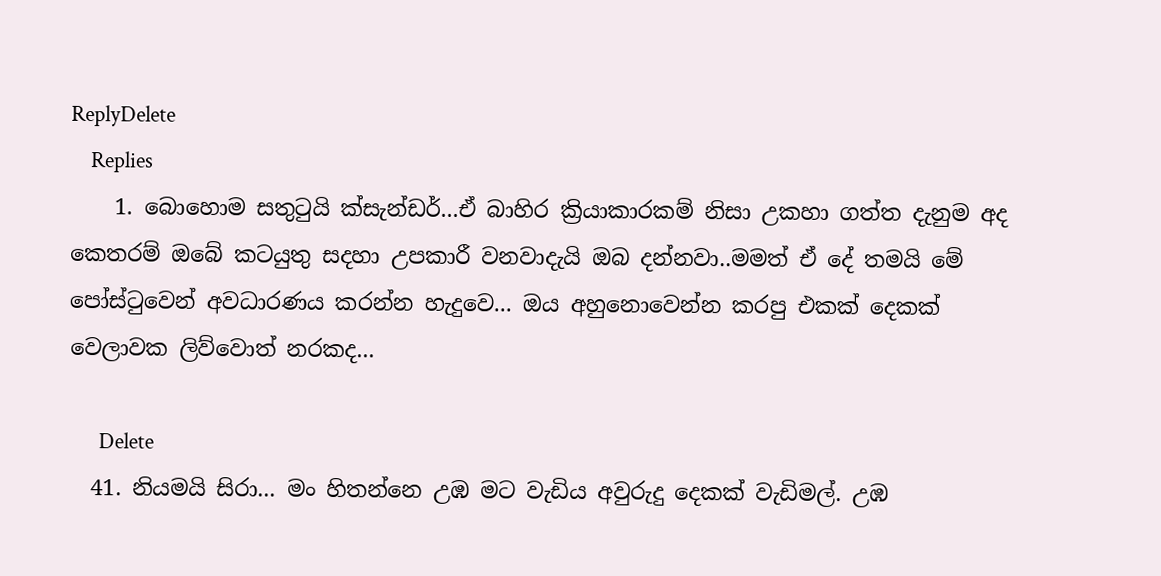ReplyDelete
    Replies
    1. බොහොම සතුටුයි ක්සැන්ඩර්...ඒ බාහිර ක්‍රියාකාරකම් නිසා උකහා ගත්ත දැනුම අද කෙතරම් ඔබේ කටයුතු සදහා උපකාරී වනවාදැයි ඔබ දන්නවා..මමත් ඒ දේ තමයි මේ පෝස්ටුවෙන් අවධාරණය කරන්න හැදුවෙ... ඔය අහුනොවෙන්න කරපු එකක් දෙකක් වෙලාවක ලිව්වොත් නරකද...

      Delete
  41. නියමයි සිරා... මං හිතන්නෙ උඹ මට වැඩිය අවුරුදු දෙකක් වැඩිමල්. උඹ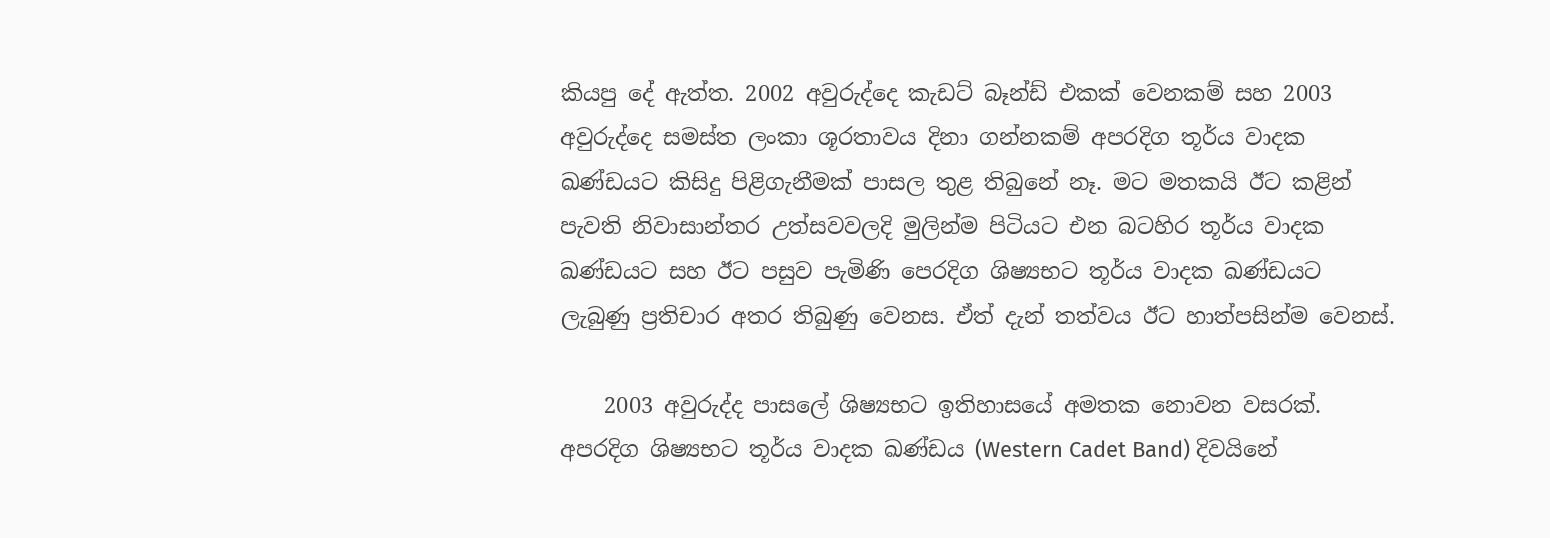කියපු දේ ඇත්ත. 2002 අවුරුද්දෙ කැඩට් බෑන්ඩ් එකක් වෙනකම් සහ 2003 අවුරුද්දෙ සමස්ත ලංකා ශූරතාවය දිනා ගන්නකම් අපරදිග තූර්ය වාදක ඛණ්ඩයට කිසිදු පිළිගැනීමක් පාසල තුළ තිබුනේ නෑ. මට මතකයි ඊට කළින් පැවති නිවාසාන්තර උත්සවවලදි මුලින්ම පිටියට එන බටහිර තූර්ය වාදක ඛණ්ඩයට සහ ඊට පසුව පැමිණි පෙරදිග ශිෂ්‍යභට තූර්ය වාදක ඛණ්ඩයට ලැබුණු ප්‍රතිචාර අතර තිබුණු වෙනස. ඒත් දැන් තත්වය ඊට හාත්පසින්ම වෙනස්.

    2003 අවුරුද්ද පාසලේ ශිෂ්‍යභට ඉතිහාසයේ අමතක නොවන වසරක්. අපරදිග ශිෂ්‍යභට තූර්ය වාදක ඛණ්ඩය (Western Cadet Band) දිවයිනේ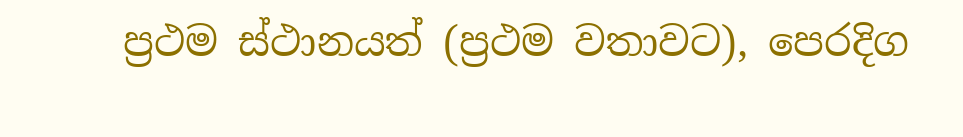ප්‍රථම ස්ථානයත් (ප්‍රථම වතාවට), පෙරදිග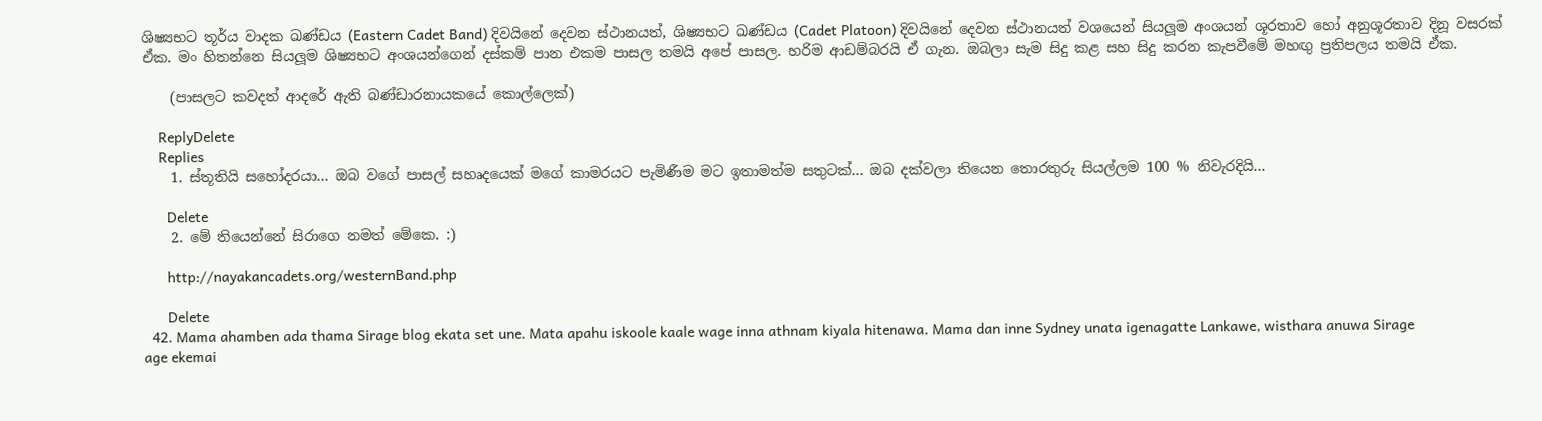ශිෂ්‍යභට තූර්ය වාදක ඛණ්ඩය (Eastern Cadet Band) දිවයිනේ දෙවන ස්ථානයත්, ශිෂ්‍යභට ඛණ්ඩය (Cadet Platoon) දිවයිනේ දෙවන ස්ථානයත් වශයෙන් සියලූම අංශයන් ශූරතාව හෝ අනුශූරතාව දිනූ වසරක් ඒක. මං හිතන්නෙ සියලූම ශිෂ්‍යභට අංශයන්ගෙන් දස්කම් පාන එකම පාසල තමයි අපේ පාසල. හරිම ආඩම්බරයි ඒ ගැන. ඔබලා සැම සිදු කළ සහ සිදු කරන කැපවීමේ මහඟු ප්‍රතිපලය තමයි ඒක.

    (පාසලට කවදත් ආදරේ ඇති බණ්ඩාරනායකයේ කොල්ලෙක්)

    ReplyDelete
    Replies
    1. ස්තූතියි සහෝදරයා... ඔබ වගේ පාසල් සහෘදයෙක් මගේ කාමරයට පැමිණීම මට ඉතාමත්ම සතුටක්... ඔබ දක්වලා තියෙන තොරතුරු සියල්ලම 100 % නිවැරදියි...

      Delete
    2. මේ තියෙන්නේ සිරාගෙ නමත් මේකෙ. :)

      http://nayakancadets.org/westernBand.php

      Delete
  42. Mama ahamben ada thama Sirage blog ekata set une. Mata apahu iskoole kaale wage inna athnam kiyala hitenawa. Mama dan inne Sydney unata igenagatte Lankawe, wisthara anuwa Sirage age ekemai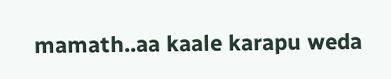mamath..aa kaale karapu weda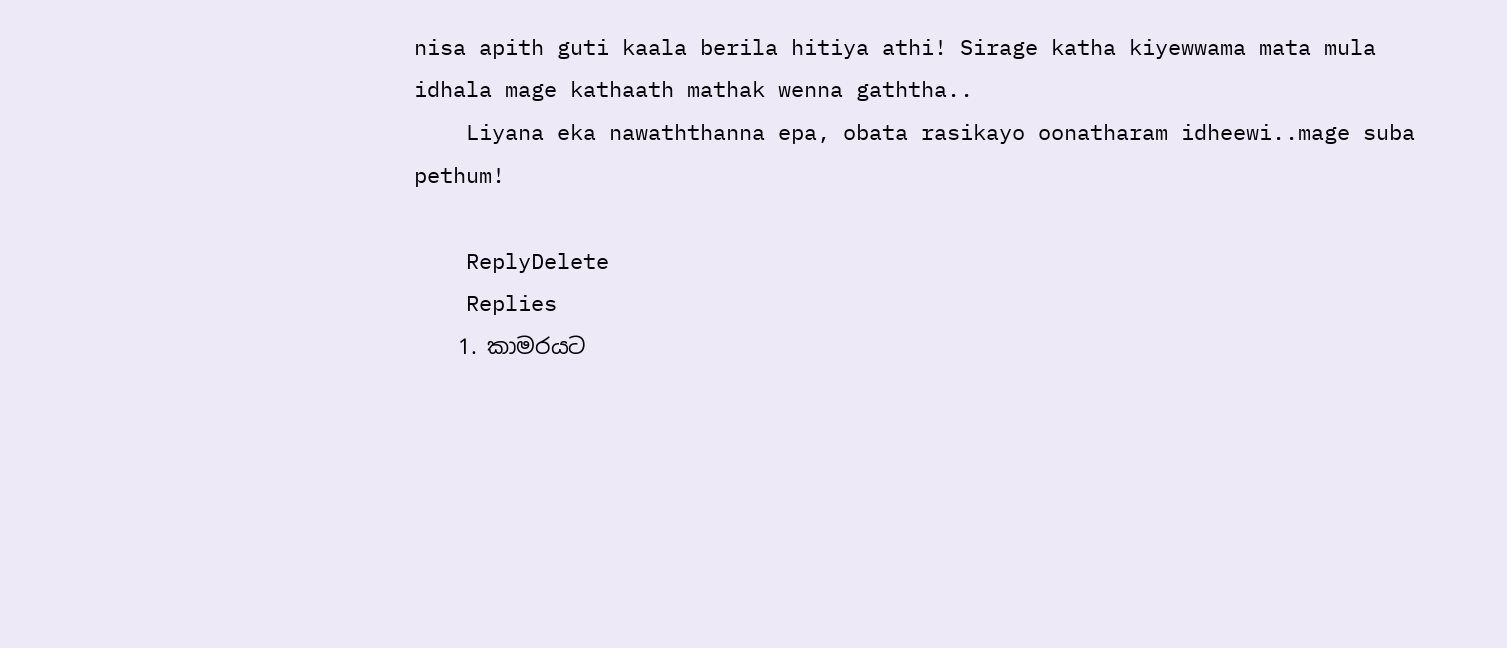nisa apith guti kaala berila hitiya athi! Sirage katha kiyewwama mata mula idhala mage kathaath mathak wenna gaththa..
    Liyana eka nawaththanna epa, obata rasikayo oonatharam idheewi..mage suba pethum!

    ReplyDelete
    Replies
    1. කාමරයට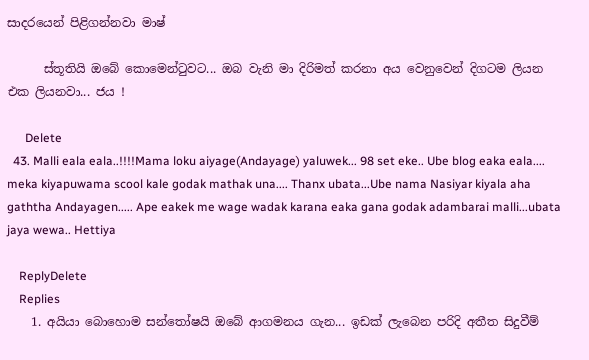සාදරයෙන් පිළිගන්නවා මාෂ්

      ස්තූතියි ඔබේ කොමෙන්ටුවට... ඔබ වැනි මා දිරිමත් කරනා අය වෙනුවෙන් දිගටම ලියන එක ලියනවා... ජය !

      Delete
  43. Malli eala eala..!!!!Mama loku aiyage(Andayage) yaluwek... 98 set eke.. Ube blog eaka eala.... meka kiyapuwama scool kale godak mathak una.... Thanx ubata...Ube nama Nasiyar kiyala aha gaththa Andayagen..... Ape eakek me wage wadak karana eaka gana godak adambarai malli...ubata jaya wewa.. Hettiya

    ReplyDelete
    Replies
    1. අයියා බොහොම සන්තෝෂයි ඔබේ ආගමනය ගැන... ඉඩක් ලැබෙන පරිදි අතීත සිදුවීම්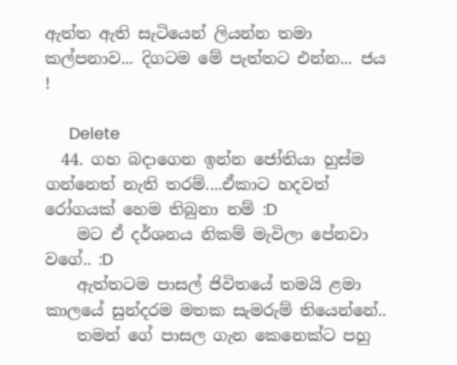ඇත්ත ඇති සැටියෙන් ලියන්න තමා කල්පනාව... දිගටම මේ පැත්තට එන්න... ජය !

      Delete
  44. ගහ බදාගෙන ඉන්න ජෝතියා හුස්ම ගන්නෙත් නැති තරම්....ඒකාට හදවත් රෝගයක් හෙම තිබුනා නම් :D
    මට ඒ දර්ශනය නිකම් මැවිලා පේනවා වගේ.. :D
    ඇත්තටම පාසල් ජිවිතයේ තමයි ළමා කාලයේ සුන්දරම මතක සැමරුම් තියෙන්නේ..
    තමන් ගේ පාසල ගැන කෙනෙක්ට පහු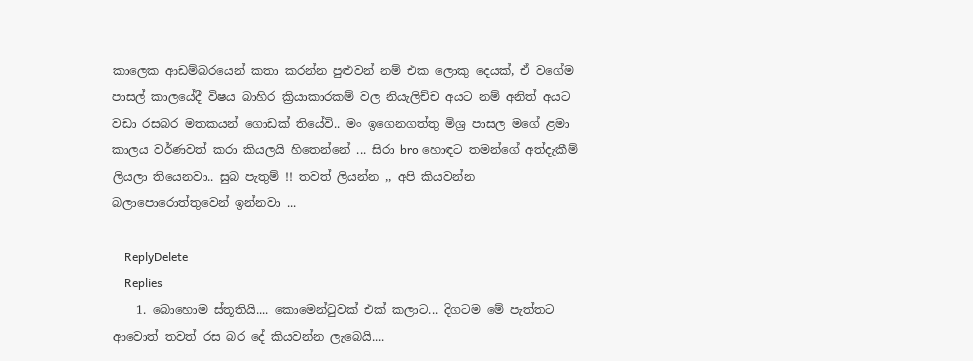කාලෙක ආඩම්බරයෙන් කතා කරන්න පුළුවන් නම් එක ලොකු දෙයක්, ඒ වගේම පාසල් කාලයේදී විෂය බාහිර ක්‍රියාකාරකම් වල නියැලිච්ච අයට නම් අනිත් අයට වඩා රසබර මතකයන් ගොඩක් තියේවි.. මං ඉගෙනගත්තු මිශ්‍ර පාසල මගේ ළමා කාලය වර්ණවත් කරා කියලයි හිතෙන්නේ ... සිරා bro හොඳට තමන්ගේ අත්දැකීම් ලියලා තියෙනවා.. සුබ පැතුම් !! තවත් ලියන්න ,, අපි කියවන්න බලාපොරොත්තුවෙන් ඉන්නවා ...

    ReplyDelete
    Replies
    1. බොහොම ස්තූතියි.... කොමෙන්ටුවක් එක් කලාට... දිගටම මේ පැත්තට ආවොත් තවත් රස බර දේ කියවන්න ලැබෙයි....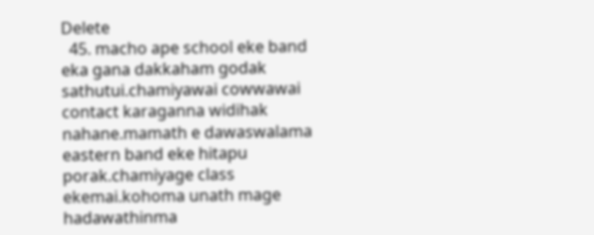Delete
  45. macho ape school eke band eka gana dakkaham godak sathutui.chamiyawai cowwawai contact karaganna widihak nahane.mamath e dawaswalama eastern band eke hitapu porak.chamiyage class ekemai.kohoma unath mage hadawathinma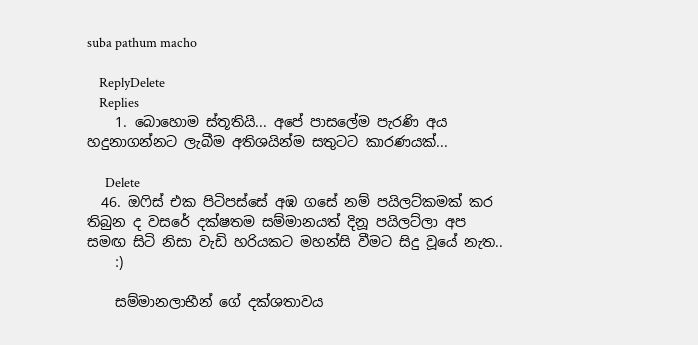suba pathum macho

    ReplyDelete
    Replies
    1. බොහොම ස්තූතියි... අපේ පාසලේම පැරණි අය හදුනාගන්නට ලැබීම අතිශයින්ම සතුටට කාරණයක්...

      Delete
  46. ඔෆිස් එක පිටිපස්සේ අඹ ගසේ නම් පයිලට්කමක් කර තිබුන ද වසරේ දක්ෂතම සම්මානයත් දිනූ පයිලට්ලා අප සමඟ සිටි නිසා වැඩි හරියකට මහන්සි වීමට සිදු වූයේ නැත..
    :)

    සම්මානලාභීන් ගේ දක්ශතාවය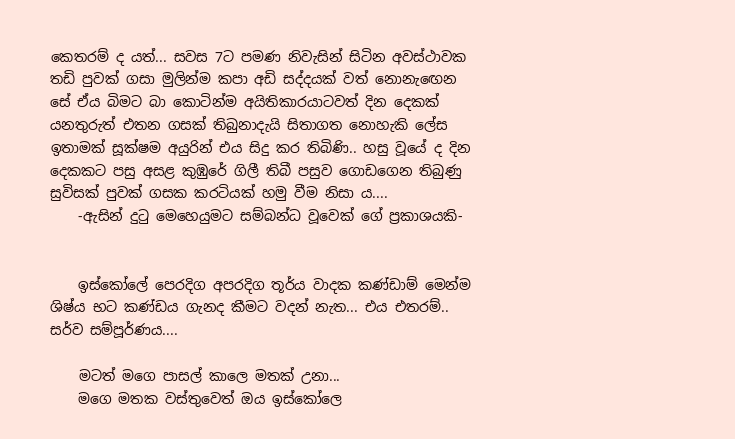කෙතරම් ද යත්... සවස 7ට පමණ නිවැසින් සිටින අවස්ථාවක තඩි පුවක් ගසා මුලින්ම කපා අඩි සද්දයක් වත් නොනැඟෙන සේ ඒය බිමට බා කොටින්ම අයිතිකාරයාටවත් දින දෙකක් යනතුරුත් එතන ගසක් තිබුනාදැයි සිතාගත නොහැකි ලේස ඉතාමක් සූක්ෂම අයුරින් එය සිදු කර තිබිණි.. හසු වූයේ ද දින දෙකකට පසු අසළ කුඹුරේ ගිලී තිබී පසුව ගොඩගෙන තිබුණු සුවිසක් පුවක් ගසක කරටියක් හමු වීම නිසා ය....
    -ඇසින් දුටු මෙහෙයුමට සම්බන්ධ වූවෙක් ගේ ප්‍රකාශයකි-


    ඉස්කෝලේ පෙරදිග අපරදිග තූර්ය වාදක කණ්ඩාම් මෙන්ම ශිෂ්ය භට කණ්ඩය ගැනද කීමට වදන් නැත... එය එතරම්.. සර්ව සම්පූර්ණය....

    මටත් මගෙ පාසල් කාලෙ මතක් උනා...
    මගෙ මතක වස්තුවෙත් ඔය ඉස්කෝලෙ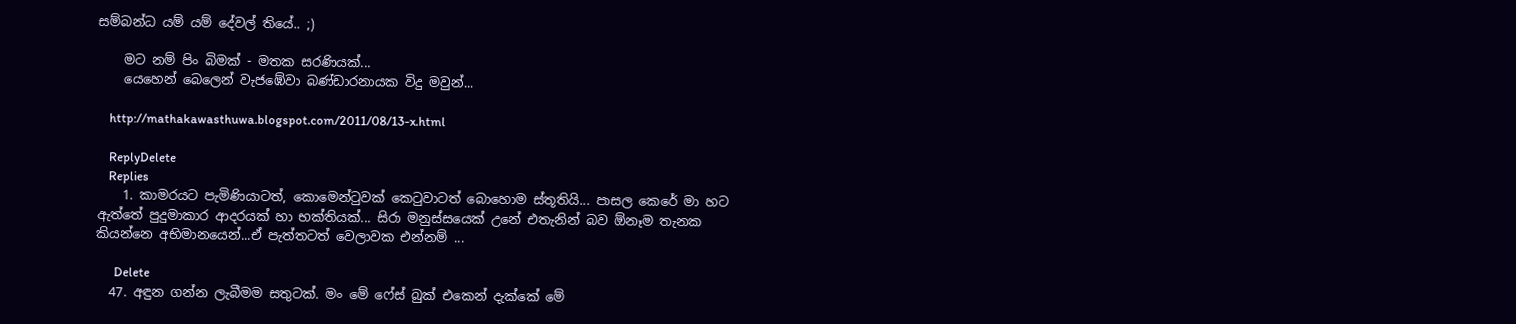සම්බන්ධ යම් යම් දේවල් තියේ.. ;)

    මට නම් පිං බිමක් - මතක සරණියක්...
    යෙහෙන් බෙලෙන් වැජඹේවා බණ්ඩාරනායක විදු මවුන්...

    http://mathakawasthuwa.blogspot.com/2011/08/13-x.html

    ReplyDelete
    Replies
    1. කාමරයට පැමිණියාටත්, කොමෙන්ටුවක් කෙටුවාටත් බොහොම ස්තූතියි... පාසල කෙරේ මා හට ඇත්තේ පුදුමාකාර ආදරයක් හා භක්තියක්... සිරා මනුස්සයෙක් උනේ එතැනින් බව ඕනෑම තැනක කියන්නෙ අභිමානයෙන්...ඒ පැත්තටත් වෙලාවක එන්නම් ...

      Delete
  47. අඳුන ගන්න ලැබීමම සතුටක්. මං මේ ෆේස් බුක් එකෙන් දැක්කේ මේ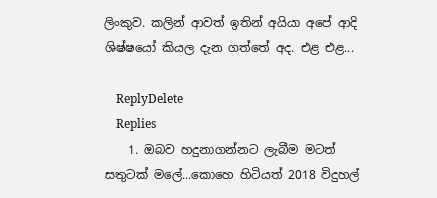ලිංකුව. කලින් ආවත් ඉතින් අයියා අපේ ආදි ශිෂ්ෂ‍යෝ කියල දැන ගත්තේ අද. එළ එළ...

    ReplyDelete
    Replies
    1. ඔබව හදුනාගන්නට ලැබීම මටත් සතුටක් මලේ...කොහෙ හිටියත් 2018 විදුහල්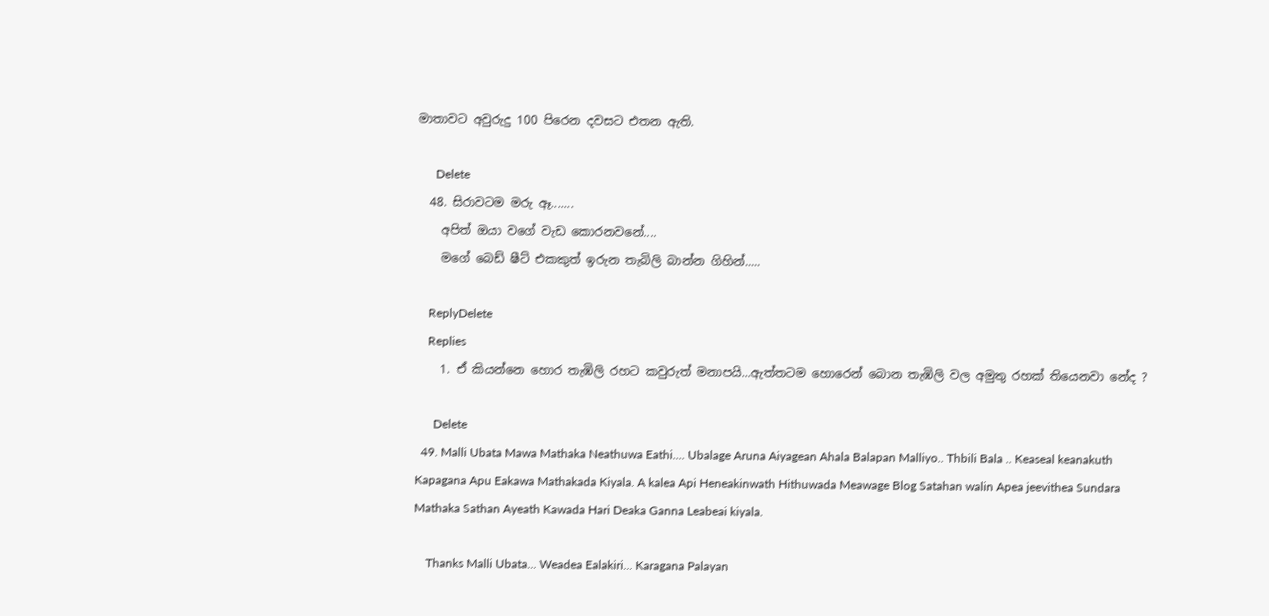මාතාවට අවුරුදු 100 පිරෙන දවසට එතන ඇති.

      Delete
  48. සිරාවටම මරු ඈ.......
    අපිත් ඔයා වගේ වැඩ කොරනවනේ....
    මගේ බෙඩ් ෂීට් එකකුත් ඉරුන තැබිලි බාන්න ගිහින්.....

    ReplyDelete
    Replies
    1. ඒ කියන්නෙ හොර තැඹිලි රහට කවුරුත් මනාපයි...ඇත්තටම හොරෙන් බොන තැඹිලි වල අමුතු රහක් තියෙනවා නේද ?

      Delete
  49. Malli Ubata Mawa Mathaka Neathuwa Eathi.... Ubalage Aruna Aiyagean Ahala Balapan Malliyo.. Thbili Bala .. Keaseal keanakuth Kapagana Apu Eakawa Mathakada Kiyala. A kalea Api Heneakinwath Hithuwada Meawage Blog Satahan walin Apea jeevithea Sundara Mathaka Sathan Ayeath Kawada Hari Deaka Ganna Leabeai kiyala.

    Thanks Malli Ubata... Weadea Ealakiri... Karagana Palayan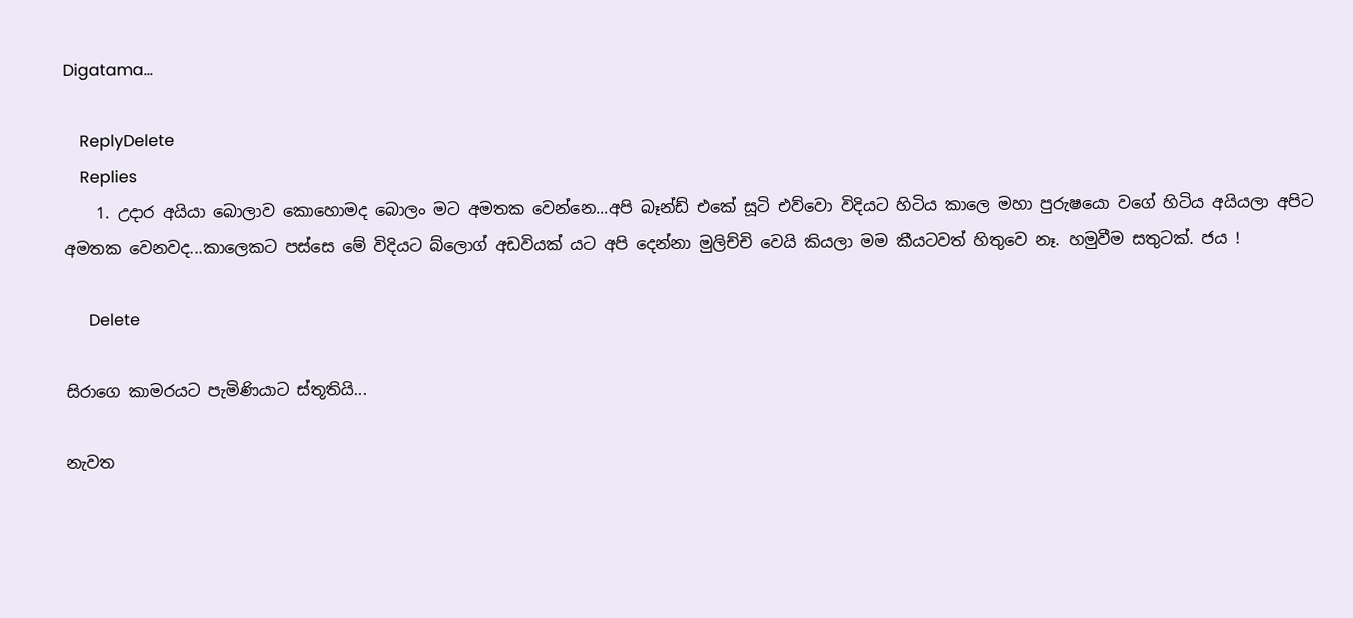Digatama...

    ReplyDelete
    Replies
    1. උදාර අයියා බොලාව කොහොමද බොලං මට අමතක වෙන්නෙ...අපි බෑන්ඩ් එකේ සූටි එව්වො විදියට හිටිය කාලෙ මහා පුරුෂයො වගේ හිටිය අයියලා අපිට අමතක වෙනවද...කාලෙකට පස්සෙ මේ විදියට බ්ලොග් අඩවියක් යට අපි දෙන්නා මුලිච්චි වෙයි කියලා මම කීයටවත් හිතුවෙ නෑ. හමුවීම සතුටක්. ජය !

      Delete

සිරාගෙ කාමරයට පැමිණියාට ස්තූතියි...

නැවත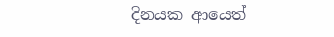දිනයක ආයෙත්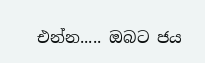එන්න..... ඔබට ජය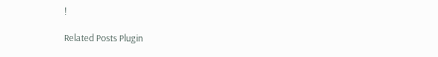!

Related Posts Plugin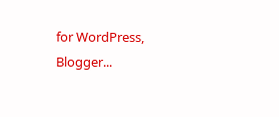for WordPress, Blogger...